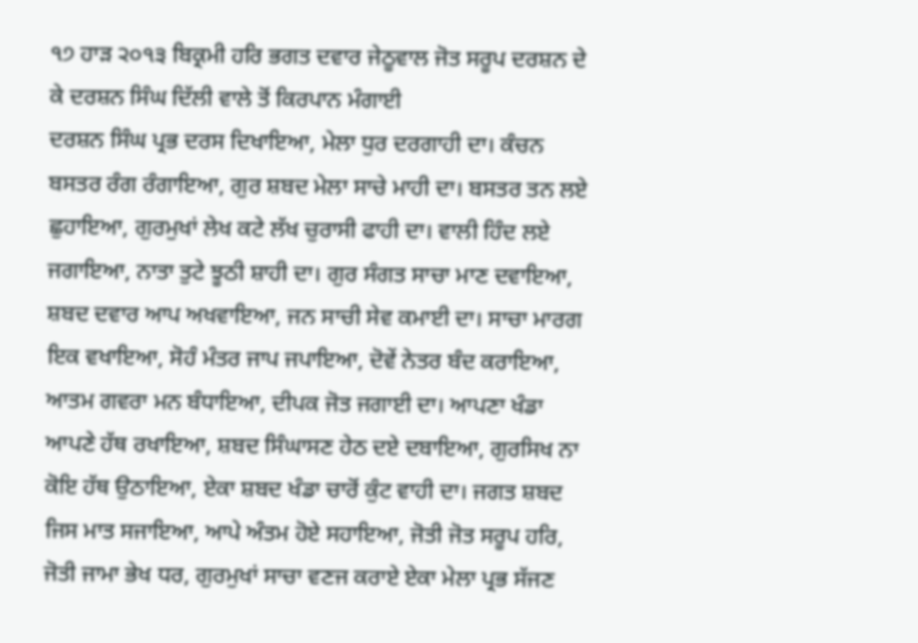੧੭ ਹਾੜ ੨੦੧੩ ਬਿਕ੍ਰਮੀ ਹਰਿ ਭਗਤ ਦਵਾਰ ਜੇਠੂਵਾਲ ਜੋਤ ਸਰੂਪ ਦਰਸ਼ਨ ਦੇ ਕੇ ਦਰਸ਼ਨ ਸਿੰਘ ਦਿੱਲੀ ਵਾਲੇ ਤੋਂ ਕਿਰਪਾਨ ਮੰਗਾਈ
ਦਰਸ਼ਨ ਸਿੰਘ ਪ੍ਰਭ ਦਰਸ ਦਿਖਾਇਆ, ਮੇਲਾ ਧੁਰ ਦਰਗਾਹੀ ਦਾ। ਕੰਚਨ ਬਸਤਰ ਰੰਗ ਰੰਗਾਇਆ, ਗੁਰ ਸ਼ਬਦ ਮੇਲਾ ਸਾਚੇ ਮਾਹੀ ਦਾ। ਬਸਤਰ ਤਨ ਲਏ ਛੁਹਾਇਆ, ਗੁਰਮੁਖਾਂ ਲੇਖ ਕਟੇ ਲੱਖ ਚੁਰਾਸੀ ਫਾਹੀ ਦਾ। ਵਾਲੀ ਹਿੰਦ ਲਏ ਜਗਾਇਆ, ਨਾਤਾ ਤੁਟੇ ਝੂਠੀ ਸ਼ਾਹੀ ਦਾ। ਗੁਰ ਸੰਗਤ ਸਾਚਾ ਮਾਣ ਦਵਾਇਆ, ਸ਼ਬਦ ਦਵਾਰ ਆਪ ਅਖਵਾਇਆ, ਜਨ ਸਾਚੀ ਸੇਵ ਕਮਾਈ ਦਾ। ਸਾਚਾ ਮਾਰਗ ਇਕ ਵਖਾਇਆ, ਸੋਹੰ ਮੰਤਰ ਜਾਪ ਜਪਾਇਆ, ਦੋਵੇਂ ਨੇਤਰ ਬੰਦ ਕਰਾਇਆ, ਆਤਮ ਗਵਰਾ ਮਨ ਬੰਧਾਇਆ, ਦੀਪਕ ਜੋਤ ਜਗਾਈ ਦਾ। ਆਪਣਾ ਖੰਡਾ ਆਪਣੇ ਹੱਥ ਰਖਾਇਆ, ਸ਼ਬਦ ਸਿੰਘਾਸਣ ਹੇਠ ਦਏ ਦਬਾਇਆ, ਗੁਰਸਿਖ ਨਾ ਕੋਇ ਹੱਥ ਉਠਾਇਆ, ਏਕਾ ਸ਼ਬਦ ਖੰਡਾ ਚਾਰੋਂ ਕੁੰਟ ਵਾਹੀ ਦਾ। ਜਗਤ ਸ਼ਬਦ ਜਿਸ ਮਾਤ ਸਜਾਇਆ, ਆਪੇ ਅੰਤਮ ਹੋਏ ਸਹਾਇਆ, ਜੋਤੀ ਜੋਤ ਸਰੂਪ ਹਰਿ, ਜੋਤੀ ਜਾਮਾ ਭੇਖ ਧਰ, ਗੁਰਮੁਖਾਂ ਸਾਚਾ ਵਣਜ ਕਰਾਏ ਏਕਾ ਮੇਲਾ ਪ੍ਰਭ ਸੱਜਣ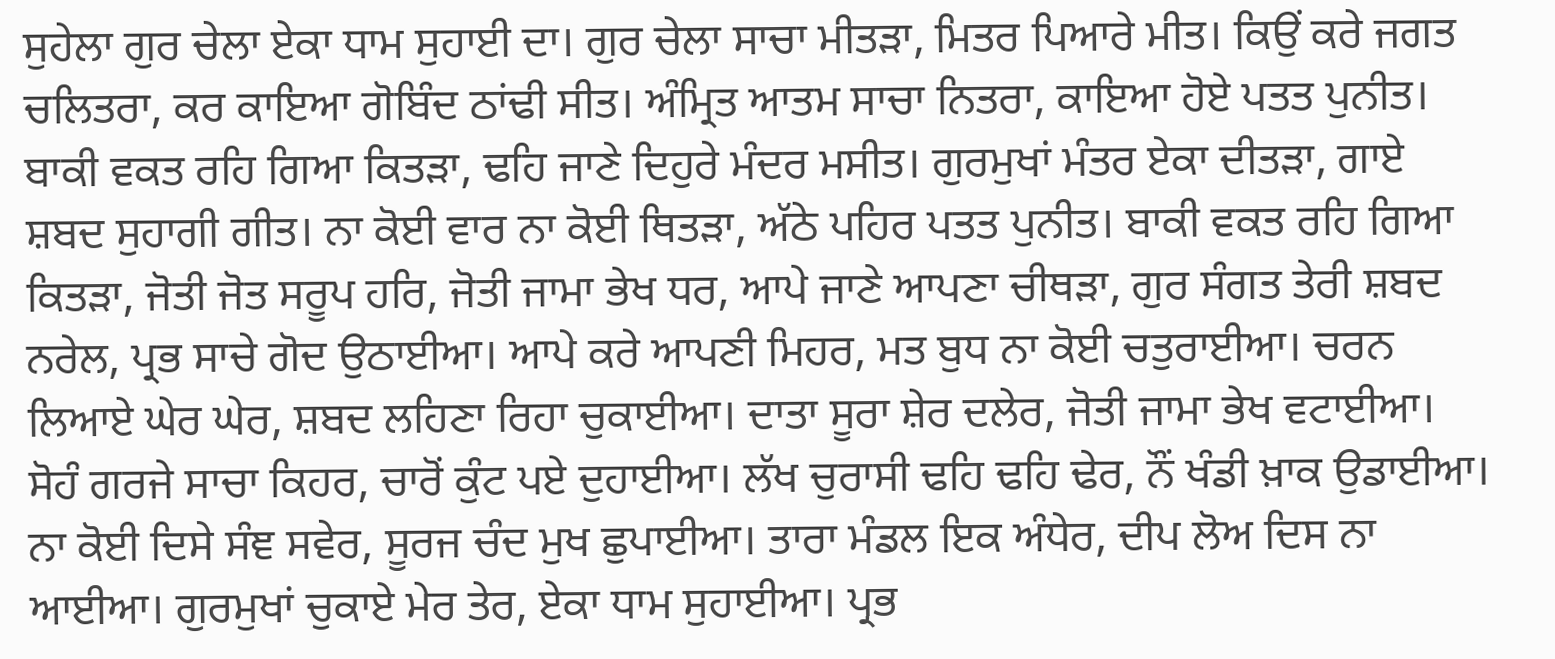ਸੁਹੇਲਾ ਗੁਰ ਚੇਲਾ ਏਕਾ ਧਾਮ ਸੁਹਾਈ ਦਾ। ਗੁਰ ਚੇਲਾ ਸਾਚਾ ਮੀਤੜਾ, ਮਿਤਰ ਪਿਆਰੇ ਮੀਤ। ਕਿਉਂ ਕਰੇ ਜਗਤ ਚਲਿਤਰਾ, ਕਰ ਕਾਇਆ ਗੋਬਿੰਦ ਠਾਂਢੀ ਸੀਤ। ਅੰਮ੍ਰਿਤ ਆਤਮ ਸਾਚਾ ਨਿਤਰਾ, ਕਾਇਆ ਹੋਏ ਪਤਤ ਪੁਨੀਤ। ਬਾਕੀ ਵਕਤ ਰਹਿ ਗਿਆ ਕਿਤੜਾ, ਢਹਿ ਜਾਣੇ ਦਿਹੁਰੇ ਮੰਦਰ ਮਸੀਤ। ਗੁਰਮੁਖਾਂ ਮੰਤਰ ਏਕਾ ਦੀਤੜਾ, ਗਾਏ ਸ਼ਬਦ ਸੁਹਾਗੀ ਗੀਤ। ਨਾ ਕੋਈ ਵਾਰ ਨਾ ਕੋਈ ਥਿਤੜਾ, ਅੱਠੇ ਪਹਿਰ ਪਤਤ ਪੁਨੀਤ। ਬਾਕੀ ਵਕਤ ਰਹਿ ਗਿਆ ਕਿਤੜਾ, ਜੋਤੀ ਜੋਤ ਸਰੂਪ ਹਰਿ, ਜੋਤੀ ਜਾਮਾ ਭੇਖ ਧਰ, ਆਪੇ ਜਾਣੇ ਆਪਣਾ ਚੀਥੜਾ, ਗੁਰ ਸੰਗਤ ਤੇਰੀ ਸ਼ਬਦ ਨਰੇਲ, ਪ੍ਰਭ ਸਾਚੇ ਗੋਦ ਉਠਾਈਆ। ਆਪੇ ਕਰੇ ਆਪਣੀ ਮਿਹਰ, ਮਤ ਬੁਧ ਨਾ ਕੋਈ ਚਤੁਰਾਈਆ। ਚਰਨ ਲਿਆਏ ਘੇਰ ਘੇਰ, ਸ਼ਬਦ ਲਹਿਣਾ ਰਿਹਾ ਚੁਕਾਈਆ। ਦਾਤਾ ਸੂਰਾ ਸ਼ੇਰ ਦਲੇਰ, ਜੋਤੀ ਜਾਮਾ ਭੇਖ ਵਟਾਈਆ। ਸੋਹੰ ਗਰਜੇ ਸਾਚਾ ਕਿਹਰ, ਚਾਰੋਂ ਕੁੰਟ ਪਏ ਦੁਹਾਈਆ। ਲੱਖ ਚੁਰਾਸੀ ਢਹਿ ਢਹਿ ਢੇਰ, ਨੌਂ ਖੰਡੀ ਖ਼ਾਕ ਉਡਾਈਆ। ਨਾ ਕੋਈ ਦਿਸੇ ਸੰਞ ਸਵੇਰ, ਸੂਰਜ ਚੰਦ ਮੁਖ ਛੁਪਾਈਆ। ਤਾਰਾ ਮੰਡਲ ਇਕ ਅੰਧੇਰ, ਦੀਪ ਲੋਅ ਦਿਸ ਨਾ ਆਈਆ। ਗੁਰਮੁਖਾਂ ਚੁਕਾਏ ਮੇਰ ਤੇਰ, ਏਕਾ ਧਾਮ ਸੁਹਾਈਆ। ਪ੍ਰਭ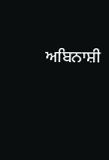ਅਬਿਨਾਸ਼ੀ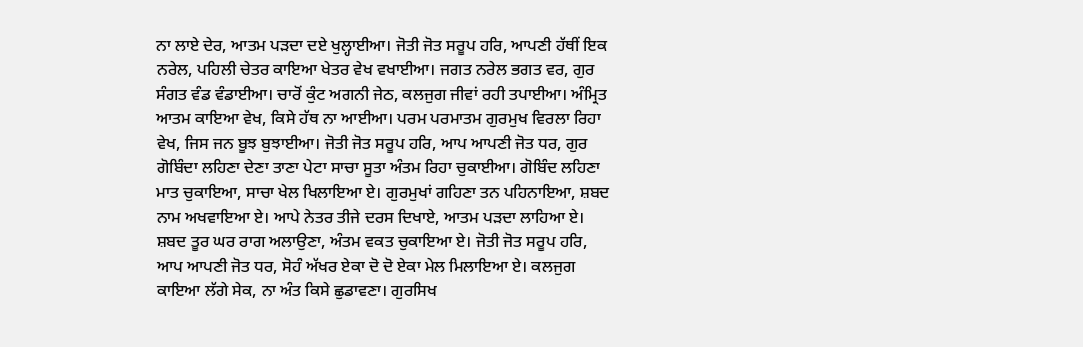ਨਾ ਲਾਏ ਦੇਰ, ਆਤਮ ਪੜਦਾ ਦਏ ਖੁਲ੍ਹਾਈਆ। ਜੋਤੀ ਜੋਤ ਸਰੂਪ ਹਰਿ, ਆਪਣੀ ਹੱਥੀਂ ਇਕ ਨਰੇਲ, ਪਹਿਲੀ ਚੇਤਰ ਕਾਇਆ ਖੇਤਰ ਵੇਖ ਵਖਾਈਆ। ਜਗਤ ਨਰੇਲ ਭਗਤ ਵਰ, ਗੁਰ ਸੰਗਤ ਵੰਡ ਵੰਡਾਈਆ। ਚਾਰੋਂ ਕੁੰਟ ਅਗਨੀ ਜੇਠ, ਕਲਜੁਗ ਜੀਵਾਂ ਰਹੀ ਤਪਾਈਆ। ਅੰਮ੍ਰਿਤ ਆਤਮ ਕਾਇਆ ਵੇਖ, ਕਿਸੇ ਹੱਥ ਨਾ ਆਈਆ। ਪਰਮ ਪਰਮਾਤਮ ਗੁਰਮੁਖ ਵਿਰਲਾ ਰਿਹਾ ਵੇਖ, ਜਿਸ ਜਨ ਬੂਝ ਬੁਝਾਈਆ। ਜੋਤੀ ਜੋਤ ਸਰੂਪ ਹਰਿ, ਆਪ ਆਪਣੀ ਜੋਤ ਧਰ, ਗੁਰ ਗੋਬਿੰਦਾ ਲਹਿਣਾ ਦੇਣਾ ਤਾਣਾ ਪੇਟਾ ਸਾਚਾ ਸੂਤਾ ਅੰਤਮ ਰਿਹਾ ਚੁਕਾਈਆ। ਗੋਬਿੰਦ ਲਹਿਣਾ ਮਾਤ ਚੁਕਾਇਆ, ਸਾਚਾ ਖੇਲ ਖਿਲਾਇਆ ਏ। ਗੁਰਮੁਖਾਂ ਗਹਿਣਾ ਤਨ ਪਹਿਨਾਇਆ, ਸ਼ਬਦ ਨਾਮ ਅਖਵਾਇਆ ਏ। ਆਪੇ ਨੇਤਰ ਤੀਜੇ ਦਰਸ ਦਿਖਾਏ, ਆਤਮ ਪੜਦਾ ਲਾਹਿਆ ਏ। ਸ਼ਬਦ ਤੂਰ ਘਰ ਰਾਗ ਅਲਾਉਣਾ, ਅੰਤਮ ਵਕਤ ਚੁਕਾਇਆ ਏ। ਜੋਤੀ ਜੋਤ ਸਰੂਪ ਹਰਿ, ਆਪ ਆਪਣੀ ਜੋਤ ਧਰ, ਸੋਹੰ ਅੱਖਰ ਏਕਾ ਦੋ ਦੋ ਏਕਾ ਮੇਲ ਮਿਲਾਇਆ ਏ। ਕਲਜੁਗ ਕਾਇਆ ਲੱਗੇ ਸੇਕ, ਨਾ ਅੰਤ ਕਿਸੇ ਛੁਡਾਵਣਾ। ਗੁਰਸਿਖ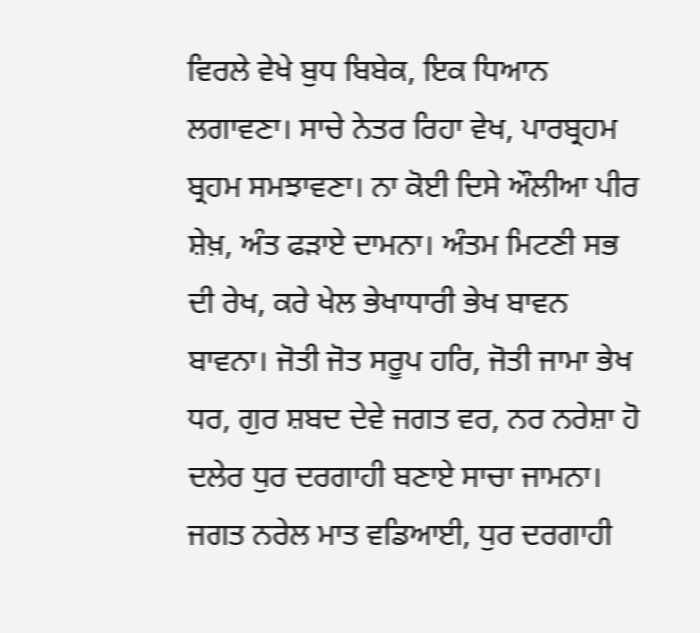ਵਿਰਲੇ ਵੇਖੇ ਬੁਧ ਬਿਬੇਕ, ਇਕ ਧਿਆਨ ਲਗਾਵਣਾ। ਸਾਚੇ ਨੇਤਰ ਰਿਹਾ ਵੇਖ, ਪਾਰਬ੍ਰਹਮ ਬ੍ਰਹਮ ਸਮਝਾਵਣਾ। ਨਾ ਕੋਈ ਦਿਸੇ ਔਲੀਆ ਪੀਰ ਸ਼ੇਖ਼, ਅੰਤ ਫੜਾਏ ਦਾਮਨਾ। ਅੰਤਮ ਮਿਟਣੀ ਸਭ ਦੀ ਰੇਖ, ਕਰੇ ਖੇਲ ਭੇਖਾਧਾਰੀ ਭੇਖ ਬਾਵਨ ਬਾਵਨਾ। ਜੋਤੀ ਜੋਤ ਸਰੂਪ ਹਰਿ, ਜੋਤੀ ਜਾਮਾ ਭੇਖ ਧਰ, ਗੁਰ ਸ਼ਬਦ ਦੇਵੇ ਜਗਤ ਵਰ, ਨਰ ਨਰੇਸ਼ਾ ਹੋ ਦਲੇਰ ਧੁਰ ਦਰਗਾਹੀ ਬਣਾਏ ਸਾਚਾ ਜਾਮਨਾ। ਜਗਤ ਨਰੇਲ ਮਾਤ ਵਡਿਆਈ, ਧੁਰ ਦਰਗਾਹੀ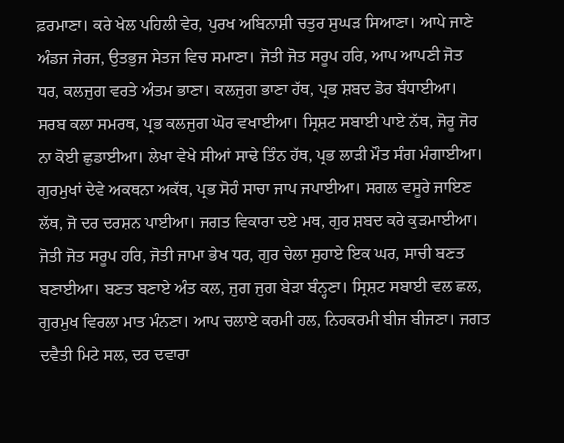ਫ਼ਰਮਾਣਾ। ਕਰੇ ਖੇਲ ਪਹਿਲੀ ਵੇਰ, ਪੁਰਖ ਅਬਿਨਾਸ਼ੀ ਚਤੁਰ ਸੁਘੜ ਸਿਆਣਾ। ਆਪੇ ਜਾਣੇ ਅੰਡਜ ਜੇਰਜ, ਉਤਭੁਜ ਸੇਤਜ ਵਿਚ ਸਮਾਣਾ। ਜੋਤੀ ਜੋਤ ਸਰੂਪ ਹਰਿ, ਆਪ ਆਪਣੀ ਜੋਤ ਧਰ, ਕਲਜੁਗ ਵਰਤੇ ਅੰਤਮ ਭਾਣਾ। ਕਲਜੁਗ ਭਾਣਾ ਹੱਥ, ਪ੍ਰਭ ਸ਼ਬਦ ਡੋਰ ਬੰਧਾਈਆ। ਸਰਬ ਕਲਾ ਸਮਰਥ, ਪ੍ਰਭ ਕਲਜੁਗ ਘੋਰ ਵਖਾਈਆ। ਸ੍ਰਿਸ਼ਟ ਸਬਾਈ ਪਾਏ ਨੱਥ, ਜੋਰੂ ਜੋਰ ਨਾ ਕੋਈ ਛੁਡਾਈਆ। ਲੇਖਾ ਵੇਖੇ ਸੀਆਂ ਸਾਢੇ ਤਿੰਨ ਹੱਥ, ਪ੍ਰਭ ਲਾੜੀ ਮੌਤ ਸੰਗ ਮੰਗਾਈਆ। ਗੁਰਮੁਖਾਂ ਦੇਵੇ ਅਕਥਨਾ ਅਕੱਥ, ਪ੍ਰਭ ਸੋਹੰ ਸਾਚਾ ਜਾਪ ਜਪਾਈਆ। ਸਗਲ ਵਸੂਰੇ ਜਾਇਣ ਲੱਥ, ਜੋ ਦਰ ਦਰਸ਼ਨ ਪਾਈਆ। ਜਗਤ ਵਿਕਾਰਾ ਦਏ ਮਥ, ਗੁਰ ਸ਼ਬਦ ਕਰੇ ਕੁੜਮਾਈਆ। ਜੋਤੀ ਜੋਤ ਸਰੂਪ ਹਰਿ, ਜੋਤੀ ਜਾਮਾ ਭੇਖ ਧਰ, ਗੁਰ ਚੇਲਾ ਸੁਹਾਏ ਇਕ ਘਰ, ਸਾਚੀ ਬਣਤ ਬਣਾਈਆ। ਬਣਤ ਬਣਾਏ ਅੰਤ ਕਲ, ਜੁਗ ਜੁਗ ਬੇੜਾ ਬੰਨ੍ਹਣਾ। ਸ੍ਰਿਸ਼ਟ ਸਬਾਈ ਵਲ ਛਲ, ਗੁਰਮੁਖ ਵਿਰਲਾ ਮਾਤ ਮੰਨਣਾ। ਆਪ ਚਲਾਏ ਕਰਮੀ ਹਲ, ਨਿਹਕਰਮੀ ਬੀਜ ਬੀਜਣਾ। ਜਗਤ ਦਵੈਤੀ ਮਿਟੇ ਸਲ, ਦਰ ਦਵਾਰਾ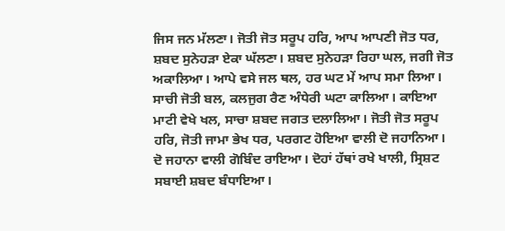ਜਿਸ ਜਨ ਮੱਲਣਾ। ਜੋਤੀ ਜੋਤ ਸਰੂਪ ਹਰਿ, ਆਪ ਆਪਣੀ ਜੋਤ ਧਰ, ਸ਼ਬਦ ਸੁਨੇਹੜਾ ਏਕਾ ਘੱਲਣਾ। ਸ਼ਬਦ ਸੁਨੇਹੜਾ ਰਿਹਾ ਘਲ, ਜਗੀ ਜੋਤ ਅਕਾਲਿਆ। ਆਪੇ ਵਸੇ ਜਲ ਥਲ, ਹਰ ਘਟ ਮੇਂ ਆਪ ਸਮਾ ਲਿਆ। ਸਾਚੀ ਜੋਤੀ ਬਲ, ਕਲਜੁਗ ਰੈਣ ਅੰਧੇਰੀ ਘਟਾ ਕਾਲਿਆ। ਕਾਇਆ ਮਾਟੀ ਵੇਖੇ ਖਲ, ਸਾਚਾ ਸ਼ਬਦ ਜਗਤ ਦਲਾਲਿਆ। ਜੋਤੀ ਜੋਤ ਸਰੂਪ ਹਰਿ, ਜੋਤੀ ਜਾਮਾ ਭੇਖ ਧਰ, ਪਰਗਟ ਹੋਇਆ ਵਾਲੀ ਦੋ ਜਹਾਨਿਆ। ਦੋ ਜਹਾਨਾ ਵਾਲੀ ਗੋਬਿੰਦ ਰਾਇਆ। ਦੋਹਾਂ ਹੱਥਾਂ ਰਖੇ ਖਾਲੀ, ਸ੍ਰਿਸ਼ਟ ਸਬਾਈ ਸ਼ਬਦ ਬੰਧਾਇਆ।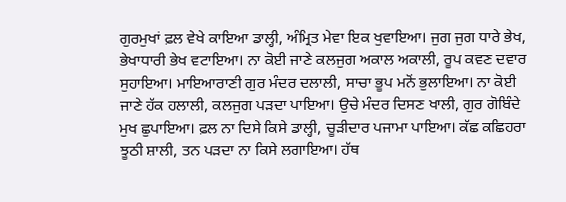ਗੁਰਮੁਖਾਂ ਫ਼ਲ ਵੇਖੇ ਕਾਇਆ ਡਾਲ੍ਹੀ, ਅੰਮ੍ਰਿਤ ਮੇਵਾ ਇਕ ਖੁਵਾਇਆ। ਜੁਗ ਜੁਗ ਧਾਰੇ ਭੇਖ, ਭੇਖਾਧਾਰੀ ਭੇਖ ਵਟਾਇਆ। ਨਾ ਕੋਈ ਜਾਣੇ ਕਲਜੁਗ ਅਕਾਲ ਅਕਾਲੀ, ਰੂਪ ਕਵਣ ਦਵਾਰ ਸੁਹਾਇਆ। ਮਾਇਆਰਾਣੀ ਗੁਰ ਮੰਦਰ ਦਲਾਲੀ, ਸਾਚਾ ਭੂਪ ਮਨੋਂ ਭੁਲਾਇਆ। ਨਾ ਕੋਈ ਜਾਣੇ ਹੱਕ ਹਲਾਲੀ, ਕਲਜੁਗ ਪੜਦਾ ਪਾਇਆ। ਉਚੇ ਮੰਦਰ ਦਿਸਣ ਖਾਲੀ, ਗੁਰ ਗੋਬਿੰਦੇ ਮੁਖ ਛੁਪਾਇਆ। ਫ਼ਲ ਨਾ ਦਿਸੇ ਕਿਸੇ ਡਾਲ੍ਹੀ, ਚੂੜੀਦਾਰ ਪਜਾਮਾ ਪਾਇਆ। ਕੱਛ ਕਛਿਹਰਾ ਝੂਠੀ ਸ਼ਾਲੀ, ਤਨ ਪੜਦਾ ਨਾ ਕਿਸੇ ਲਗਾਇਆ। ਹੱਥ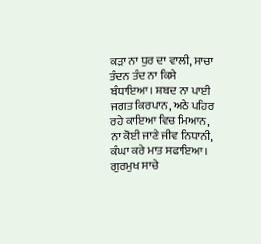ਕੜਾ ਨਾ ਧੁਰ ਦਾ ਵਾਲੀ, ਸਾਚਾ ਤੰਦਨ ਤੰਦ ਨਾ ਕਿਸੇ ਬੰਧਾਇਆ। ਸ਼ਬਦ ਨਾ ਪਾਈ ਜਗਤ ਕਿਰਪਾਨ, ਅਠੇ ਪਹਿਰ ਰਹੇ ਕਾਇਆ ਵਿਚ ਮਿਆਨ, ਨਾ ਕੋਈ ਜਾਣੇ ਜੀਵ ਨਿਧਾਨੀ, ਕੰਘਾ ਕਰੇ ਮਾਤ ਸਫਾਇਆ। ਗੁਰਮੁਖ ਸਾਚੇ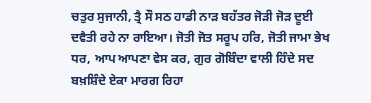ਚਤੁਰ ਸੁਜਾਨੀ, ਤ੍ਰੈ ਸੌ ਸਠ ਹਾਡੀ ਨਾੜ ਬਹੱਤਰ ਜੋੜੀ ਜੋੜ ਦੂਈ ਦਵੈਤੀ ਰਹੇ ਨਾ ਰਾਇਆ। ਜੋਤੀ ਜੋਤ ਸਰੂਪ ਹਰਿ, ਜੋਤੀ ਜਾਮਾ ਭੇਖ ਧਰ, ਆਪ ਆਪਣਾ ਵੇਸ ਕਰ, ਗੁਰ ਗੋਬਿੰਦਾ ਵਾਲੀ ਹਿੰਦੇ ਸਦ ਬਖ਼ਸ਼ਿੰਦੇ ਏਕਾ ਮਾਰਗ ਰਿਹਾ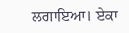ਲਗਾਇਆ। ਏਕਾ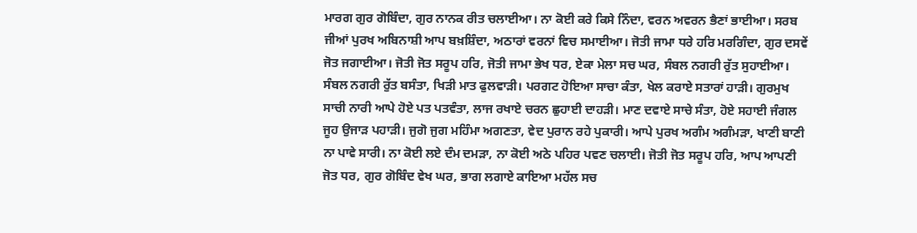ਮਾਰਗ ਗੁਰ ਗੋਬਿੰਦਾ, ਗੁਰ ਨਾਨਕ ਰੀਤ ਚਲਾਈਆ। ਨਾ ਕੋਈ ਕਰੇ ਕਿਸੇ ਨਿੰਦਾ, ਵਰਨ ਅਵਰਨ ਭੈਣਾਂ ਭਾਈਆ। ਸਰਬ ਜੀਆਂ ਪੁਰਖ ਅਬਿਨਾਸ਼ੀ ਆਪ ਬਖ਼ਸ਼ਿੰਦਾ, ਅਠਾਰਾਂ ਵਰਨਾਂ ਵਿਚ ਸਮਾਈਆ। ਜੋਤੀ ਜਾਮਾ ਧਰੇ ਹਰਿ ਮਰਗਿੰਦਾ, ਗੁਰ ਦਸਵੇਂ ਜੋਤ ਜਗਾਈਆ। ਜੋਤੀ ਜੋਤ ਸਰੂਪ ਹਰਿ, ਜੋਤੀ ਜਾਮਾ ਭੇਖ ਧਰ, ਏਕਾ ਮੇਲਾ ਸਚ ਘਰ, ਸੰਬਲ ਨਗਰੀ ਰੁੱਤ ਸੁਹਾਈਆ। ਸੰਬਲ ਨਗਰੀ ਰੁੱਤ ਬਸੰਤਾ, ਖਿੜੀ ਮਾਤ ਫੁਲਵਾੜੀ। ਪਰਗਟ ਹੋਇਆ ਸਾਚਾ ਕੰਤਾ, ਖੇਲ ਕਰਾਏ ਸਤਾਰਾਂ ਹਾੜੀ। ਗੁਰਮੁਖ ਸਾਚੀ ਨਾਰੀ ਆਪੇ ਹੋਏ ਪਤ ਪਤਵੰਤਾ, ਲਾਜ ਰਖਾਏ ਚਰਨ ਛੁਹਾਈ ਦਾਹੜੀ। ਮਾਣ ਦਵਾਏ ਸਾਚੇ ਸੰਤਾ, ਹੋਏ ਸਹਾਈ ਜੰਗਲ ਜੂਹ ਉਜਾੜ ਪਹਾੜੀ। ਜੁਗੋ ਜੁਗ ਮਹਿੰਮਾ ਅਗਣਤਾ, ਵੇਦ ਪੁਰਾਨ ਰਹੇ ਪੁਕਾਰੀ। ਆਪੇ ਪੁਰਖ ਅਗੰਮ ਅਗੰਮੜਾ, ਖਾਣੀ ਬਾਣੀ ਨਾ ਪਾਵੇ ਸਾਰੀ। ਨਾ ਕੋਈ ਲਏ ਦੰਮ ਦਮੜਾ, ਨਾ ਕੋਈ ਅਠੇ ਪਹਿਰ ਪਵਣ ਚਲਾਈ। ਜੋਤੀ ਜੋਤ ਸਰੂਪ ਹਰਿ, ਆਪ ਆਪਣੀ ਜੋਤ ਧਰ, ਗੁਰ ਗੋਬਿੰਦ ਵੇਖ ਘਰ, ਭਾਗ ਲਗਾਏ ਕਾਇਆ ਮਹੱਲ ਸਚ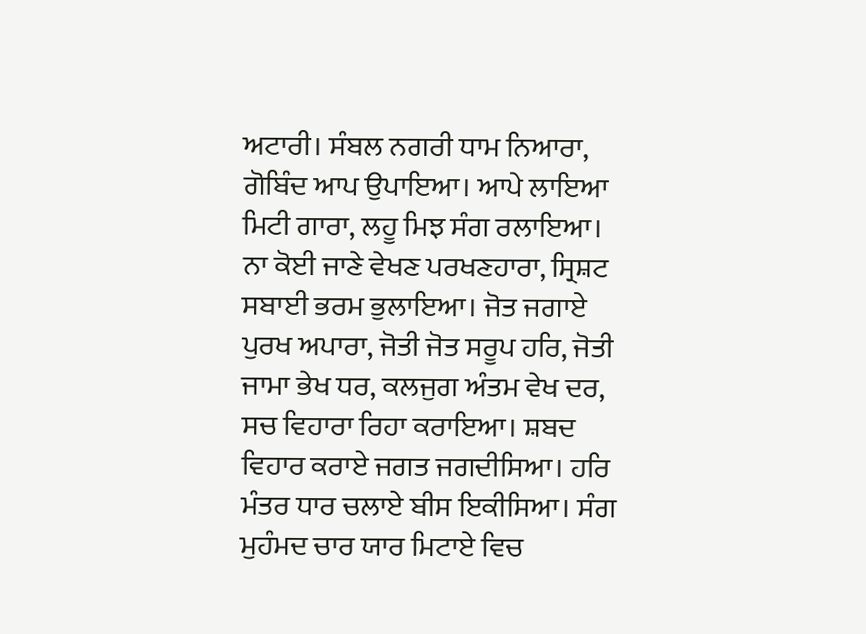ਅਟਾਰੀ। ਸੰਬਲ ਨਗਰੀ ਧਾਮ ਨਿਆਰਾ, ਗੋਬਿੰਦ ਆਪ ਉਪਾਇਆ। ਆਪੇ ਲਾਇਆ ਮਿਟੀ ਗਾਰਾ, ਲਹੂ ਮਿਝ ਸੰਗ ਰਲਾਇਆ। ਨਾ ਕੋਈ ਜਾਣੇ ਵੇਖਣ ਪਰਖਣਹਾਰਾ, ਸ੍ਰਿਸ਼ਟ ਸਬਾਈ ਭਰਮ ਭੁਲਾਇਆ। ਜੋਤ ਜਗਾਏ ਪੁਰਖ ਅਪਾਰਾ, ਜੋਤੀ ਜੋਤ ਸਰੂਪ ਹਰਿ, ਜੋਤੀ ਜਾਮਾ ਭੇਖ ਧਰ, ਕਲਜੁਗ ਅੰਤਮ ਵੇਖ ਦਰ, ਸਚ ਵਿਹਾਰਾ ਰਿਹਾ ਕਰਾਇਆ। ਸ਼ਬਦ ਵਿਹਾਰ ਕਰਾਏ ਜਗਤ ਜਗਦੀਸਿਆ। ਹਰਿ ਮੰਤਰ ਧਾਰ ਚਲਾਏ ਬੀਸ ਇਕੀਸਿਆ। ਸੰਗ ਮੁਹੰਮਦ ਚਾਰ ਯਾਰ ਮਿਟਾਏ ਵਿਚ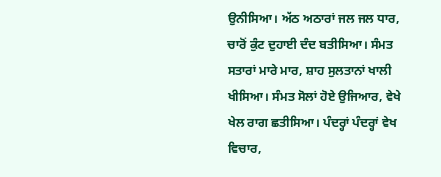ਉਨੀਸਿਆ। ਅੱਠ ਅਠਾਰਾਂ ਜਲ ਜਲ ਧਾਰ, ਚਾਰੋਂ ਕੁੰਟ ਦੁਹਾਈ ਦੰਦ ਬਤੀਸਿਆ। ਸੰਮਤ ਸਤਾਰਾਂ ਮਾਰੇ ਮਾਰ, ਸ਼ਾਹ ਸੁਲਤਾਨਾਂ ਖਾਲੀ ਖੀਸਿਆ। ਸੰਮਤ ਸੋਲਾਂ ਹੋਏ ਉਜਿਆਰ, ਵੇਖੇ ਖੇਲ ਰਾਗ ਛਤੀਸਿਆ। ਪੰਦਰ੍ਹਾਂ ਪੰਦਰ੍ਹਾਂ ਵੇਖ ਵਿਚਾਰ,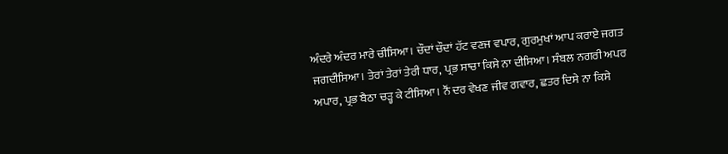ਅੰਦਰੇ ਅੰਦਰ ਮਾਰੇ ਚੀਸਿਆ। ਚੌਦਾਂ ਚੌਦਾਂ ਹੱਟ ਵਣਜ ਵਪਾਰ, ਗੁਰਮੁਖਾਂ ਆਪ ਕਰਾਏ ਜਗਤ ਜਗਦੀਸਿਆ। ਤੇਰਾਂ ਤੇਰਾਂ ਤੇਰੀ ਧਾਰ, ਪ੍ਰਭ ਸਾਚਾ ਕਿਸੇ ਨਾ ਦੀਸਿਆ। ਸੰਬਲ ਨਗਰੀ ਅਪਰ ਅਪਾਰ, ਪ੍ਰਭ ਬੈਠਾ ਚੜ੍ਹ ਕੇ ਟੀਸਿਆ। ਨੌਂ ਦਰ ਵੇਖਣ ਜੀਵ ਗਵਾਰ, ਛਤਰ ਦਿਸੇ ਨਾ ਕਿਸੇ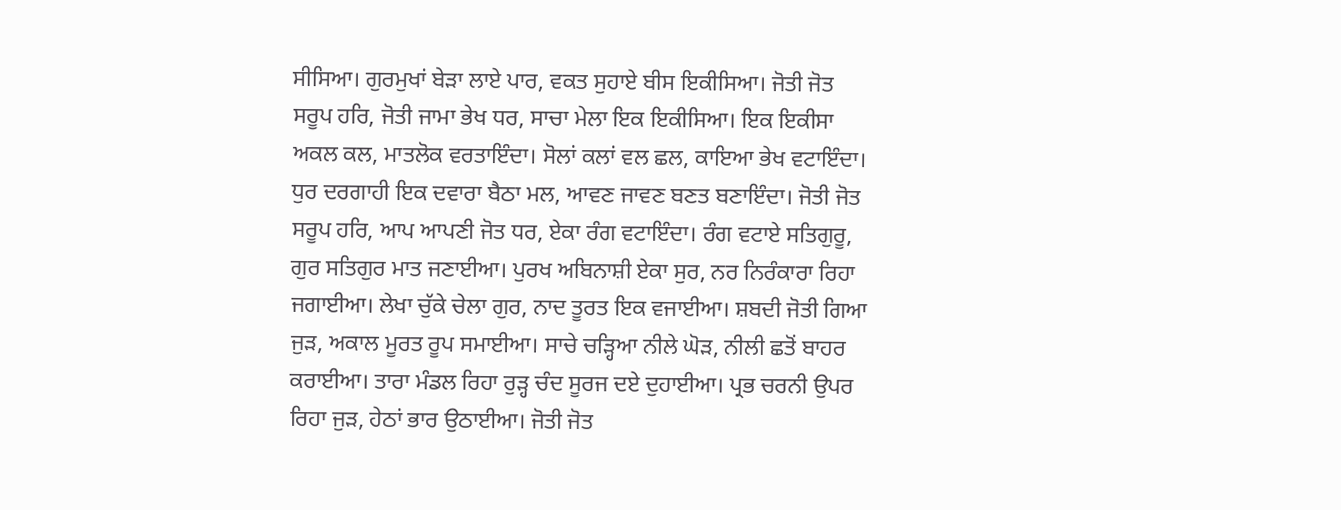ਸੀਸਿਆ। ਗੁਰਮੁਖਾਂ ਬੇੜਾ ਲਾਏ ਪਾਰ, ਵਕਤ ਸੁਹਾਏ ਬੀਸ ਇਕੀਸਿਆ। ਜੋਤੀ ਜੋਤ ਸਰੂਪ ਹਰਿ, ਜੋਤੀ ਜਾਮਾ ਭੇਖ ਧਰ, ਸਾਚਾ ਮੇਲਾ ਇਕ ਇਕੀਸਿਆ। ਇਕ ਇਕੀਸਾ ਅਕਲ ਕਲ, ਮਾਤਲੋਕ ਵਰਤਾਇੰਦਾ। ਸੋਲਾਂ ਕਲਾਂ ਵਲ ਛਲ, ਕਾਇਆ ਭੇਖ ਵਟਾਇੰਦਾ। ਧੁਰ ਦਰਗਾਹੀ ਇਕ ਦਵਾਰਾ ਬੈਠਾ ਮਲ, ਆਵਣ ਜਾਵਣ ਬਣਤ ਬਣਾਇੰਦਾ। ਜੋਤੀ ਜੋਤ ਸਰੂਪ ਹਰਿ, ਆਪ ਆਪਣੀ ਜੋਤ ਧਰ, ਏਕਾ ਰੰਗ ਵਟਾਇੰਦਾ। ਰੰਗ ਵਟਾਏ ਸਤਿਗੁਰੂ, ਗੁਰ ਸਤਿਗੁਰ ਮਾਤ ਜਣਾਈਆ। ਪੁਰਖ ਅਬਿਨਾਸ਼ੀ ਏਕਾ ਸੁਰ, ਨਰ ਨਿਰੰਕਾਰਾ ਰਿਹਾ ਜਗਾਈਆ। ਲੇਖਾ ਚੁੱਕੇ ਚੇਲਾ ਗੁਰ, ਨਾਦ ਤੂਰਤ ਇਕ ਵਜਾਈਆ। ਸ਼ਬਦੀ ਜੋਤੀ ਗਿਆ ਜੁੜ, ਅਕਾਲ ਮੂਰਤ ਰੂਪ ਸਮਾਈਆ। ਸਾਚੇ ਚੜ੍ਹਿਆ ਨੀਲੇ ਘੋੜ, ਨੀਲੀ ਛਤੋਂ ਬਾਹਰ ਕਰਾਈਆ। ਤਾਰਾ ਮੰਡਲ ਰਿਹਾ ਰੁੜ੍ਹ ਚੰਦ ਸੂਰਜ ਦਏ ਦੁਹਾਈਆ। ਪ੍ਰਭ ਚਰਨੀ ਉਪਰ ਰਿਹਾ ਜੁੜ, ਹੇਠਾਂ ਭਾਰ ਉਠਾਈਆ। ਜੋਤੀ ਜੋਤ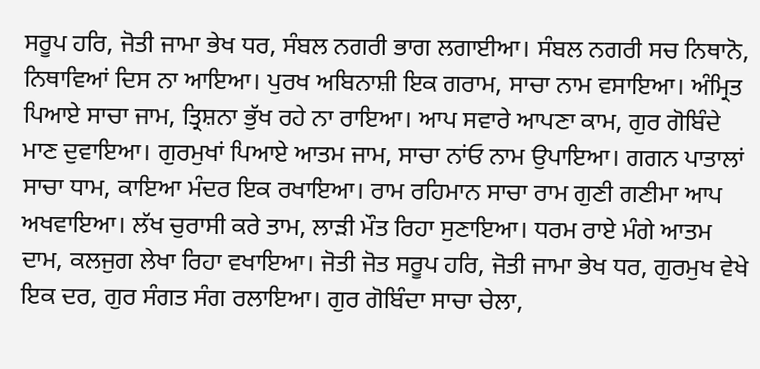ਸਰੂਪ ਹਰਿ, ਜੋਤੀ ਜਾਮਾ ਭੇਖ ਧਰ, ਸੰਬਲ ਨਗਰੀ ਭਾਗ ਲਗਾਈਆ। ਸੰਬਲ ਨਗਰੀ ਸਚ ਨਿਥਾਨੋ, ਨਿਥਾਵਿਆਂ ਦਿਸ ਨਾ ਆਇਆ। ਪੁਰਖ ਅਬਿਨਾਸ਼ੀ ਇਕ ਗਰਾਮ, ਸਾਚਾ ਨਾਮ ਵਸਾਇਆ। ਅੰਮ੍ਰਿਤ ਪਿਆਏ ਸਾਚਾ ਜਾਮ, ਤ੍ਰਿਸ਼ਨਾ ਭੁੱਖ ਰਹੇ ਨਾ ਰਾਇਆ। ਆਪ ਸਵਾਰੇ ਆਪਣਾ ਕਾਮ, ਗੁਰ ਗੋਬਿੰਦੇ ਮਾਣ ਦੁਵਾਇਆ। ਗੁਰਮੁਖਾਂ ਪਿਆਏ ਆਤਮ ਜਾਮ, ਸਾਚਾ ਨਾਂਓ ਨਾਮ ਉਪਾਇਆ। ਗਗਨ ਪਾਤਾਲਾਂ ਸਾਚਾ ਧਾਮ, ਕਾਇਆ ਮੰਦਰ ਇਕ ਰਖਾਇਆ। ਰਾਮ ਰਹਿਮਾਨ ਸਾਚਾ ਰਾਮ ਗੁਣੀ ਗਣੀਮਾ ਆਪ ਅਖਵਾਇਆ। ਲੱਖ ਚੁਰਾਸੀ ਕਰੇ ਤਾਮ, ਲਾੜੀ ਮੌਤ ਰਿਹਾ ਸੁਣਾਇਆ। ਧਰਮ ਰਾਏ ਮੰਗੇ ਆਤਮ ਦਾਮ, ਕਲਜੁਗ ਲੇਖਾ ਰਿਹਾ ਵਖਾਇਆ। ਜੋਤੀ ਜੋਤ ਸਰੂਪ ਹਰਿ, ਜੋਤੀ ਜਾਮਾ ਭੇਖ ਧਰ, ਗੁਰਮੁਖ ਵੇਖੇ ਇਕ ਦਰ, ਗੁਰ ਸੰਗਤ ਸੰਗ ਰਲਾਇਆ। ਗੁਰ ਗੋਬਿੰਦਾ ਸਾਚਾ ਚੇਲਾ,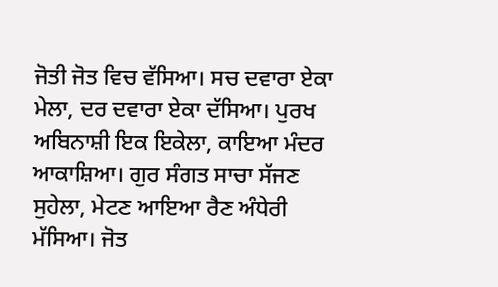ਜੋਤੀ ਜੋਤ ਵਿਚ ਵੱਸਿਆ। ਸਚ ਦਵਾਰਾ ਏਕਾ ਮੇਲਾ, ਦਰ ਦਵਾਰਾ ਏਕਾ ਦੱਸਿਆ। ਪੁਰਖ ਅਬਿਨਾਸ਼ੀ ਇਕ ਇਕੇਲਾ, ਕਾਇਆ ਮੰਦਰ ਆਕਾਸ਼ਿਆ। ਗੁਰ ਸੰਗਤ ਸਾਚਾ ਸੱਜਣ ਸੁਹੇਲਾ, ਮੇਟਣ ਆਇਆ ਰੈਣ ਅੰਧੇਰੀ ਮੱਸਿਆ। ਜੋਤ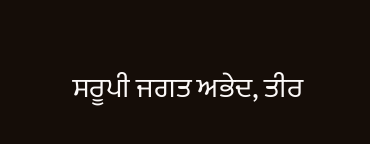ਸਰੂਪੀ ਜਗਤ ਅਭੇਦ, ਤੀਰ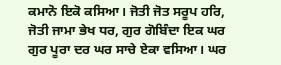ਕਮਾਨੋ ਇਕੋ ਕਸਿਆ। ਜੋਤੀ ਜੋਤ ਸਰੂਪ ਹਰਿ, ਜੋਤੀ ਜਾਮਾ ਭੇਖ ਧਰ, ਗੁਰ ਗੋਬਿੰਦਾ ਇਕ ਘਰ ਗੁਰ ਪੂਰਾ ਦਰ ਘਰ ਸਾਚੇ ਏਕਾ ਵਸਿਆ। ਘਰ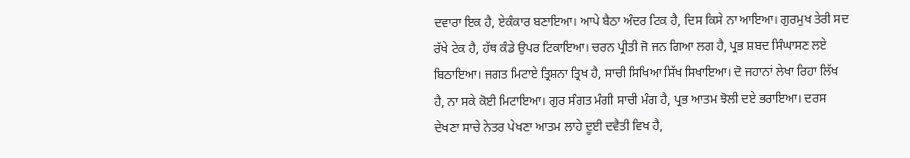ਦਵਾਰਾ ਇਕ ਹੈ, ਏਕੰਕਾਰ ਬਣਾਇਆ। ਆਪੇ ਬੈਠਾ ਅੰਦਰ ਟਿਕ ਹੈ, ਦਿਸ ਕਿਸੇ ਨਾ ਆਇਆ। ਗੁਰਮੁਖ ਤੇਰੀ ਸਦ ਰੱਖੇ ਟੇਕ ਹੈ, ਹੱਥ ਕੰਡੇ ਉਪਰ ਟਿਕਾਇਆ। ਚਰਨ ਪ੍ਰੀਤੀ ਜੋ ਜਨ ਗਿਆ ਲਗ ਹੈ, ਪ੍ਰਭ ਸ਼ਬਦ ਸਿੰਘਾਸਣ ਲਏ ਬਿਠਾਇਆ। ਜਗਤ ਮਿਟਾਏ ਤ੍ਰਿਸ਼ਨਾ ਤ੍ਰਿਖ ਹੈ, ਸਾਚੀ ਸਿਖਿਆ ਸਿੱਖ ਸਿਖਾਇਆ। ਦੋ ਜਹਾਨਾਂ ਲੇਖਾ ਰਿਹਾ ਲਿੱਖ ਹੈ, ਨਾ ਸਕੇ ਕੋਈ ਮਿਟਾਇਆ। ਗੁਰ ਸੰਗਤ ਮੰਗੀ ਸਾਚੀ ਮੰਗ ਹੈ, ਪ੍ਰਭ ਆਤਮ ਝੋਲੀ ਦਏ ਭਰਾਇਆ। ਦਰਸ ਦੇਖਣਾ ਸਾਚੇ ਨੇਤਰ ਪੇਖਣਾ ਆਤਮ ਲਾਹੇ ਦੂਈ ਦਵੈਤੀ ਵਿਖ ਹੈ,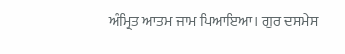ਅੰਮ੍ਰਿਤ ਆਤਮ ਜਾਮ ਪਿਆਇਆ। ਗੁਰ ਦਸਮੇਸ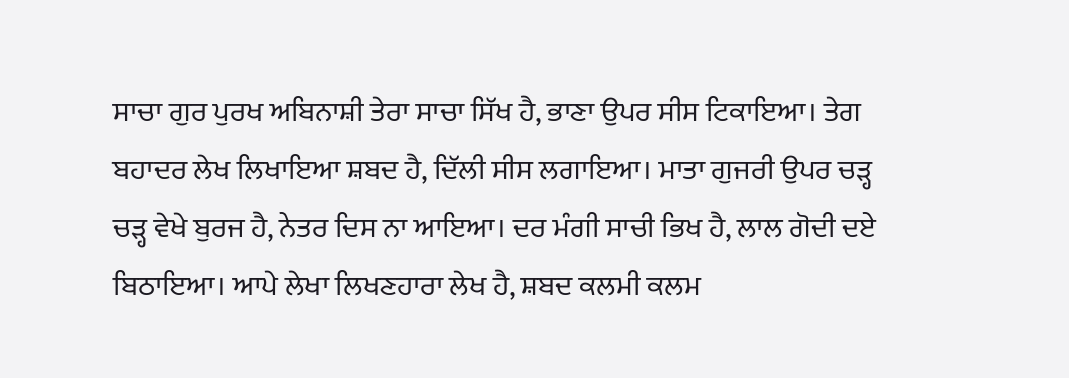ਸਾਚਾ ਗੁਰ ਪੁਰਖ ਅਬਿਨਾਸ਼ੀ ਤੇਰਾ ਸਾਚਾ ਸਿੱਖ ਹੈ, ਭਾਣਾ ਉਪਰ ਸੀਸ ਟਿਕਾਇਆ। ਤੇਗ ਬਹਾਦਰ ਲੇਖ ਲਿਖਾਇਆ ਸ਼ਬਦ ਹੈ, ਦਿੱਲੀ ਸੀਸ ਲਗਾਇਆ। ਮਾਤਾ ਗੁਜਰੀ ਉਪਰ ਚੜ੍ਹ ਚੜ੍ਹ ਵੇਖੇ ਬੁਰਜ ਹੈ, ਨੇਤਰ ਦਿਸ ਨਾ ਆਇਆ। ਦਰ ਮੰਗੀ ਸਾਚੀ ਭਿਖ ਹੈ, ਲਾਲ ਗੋਦੀ ਦਏ ਬਿਠਾਇਆ। ਆਪੇ ਲੇਖਾ ਲਿਖਣਹਾਰਾ ਲੇਖ ਹੈ, ਸ਼ਬਦ ਕਲਮੀ ਕਲਮ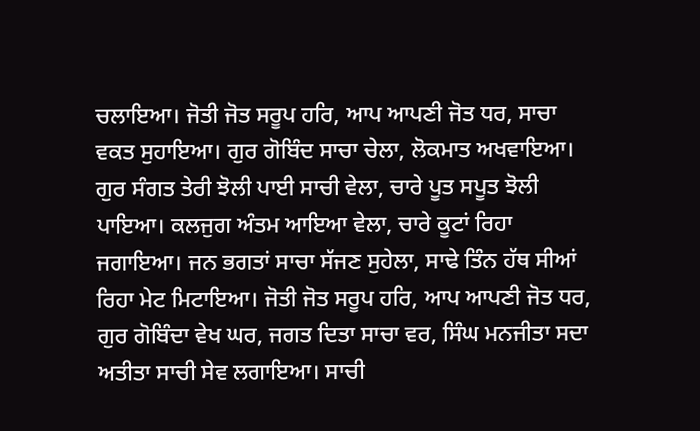ਚਲਾਇਆ। ਜੋਤੀ ਜੋਤ ਸਰੂਪ ਹਰਿ, ਆਪ ਆਪਣੀ ਜੋਤ ਧਰ, ਸਾਚਾ ਵਕਤ ਸੁਹਾਇਆ। ਗੁਰ ਗੋਬਿੰਦ ਸਾਚਾ ਚੇਲਾ, ਲੋਕਮਾਤ ਅਖਵਾਇਆ। ਗੁਰ ਸੰਗਤ ਤੇਰੀ ਝੋਲੀ ਪਾਈ ਸਾਚੀ ਵੇਲਾ, ਚਾਰੇ ਪੂਤ ਸਪੂਤ ਝੋਲੀ ਪਾਇਆ। ਕਲਜੁਗ ਅੰਤਮ ਆਇਆ ਵੇਲਾ, ਚਾਰੇ ਕੂਟਾਂ ਰਿਹਾ ਜਗਾਇਆ। ਜਨ ਭਗਤਾਂ ਸਾਚਾ ਸੱਜਣ ਸੁਹੇਲਾ, ਸਾਢੇ ਤਿੰਨ ਹੱਥ ਸੀਆਂ ਰਿਹਾ ਮੇਟ ਮਿਟਾਇਆ। ਜੋਤੀ ਜੋਤ ਸਰੂਪ ਹਰਿ, ਆਪ ਆਪਣੀ ਜੋਤ ਧਰ, ਗੁਰ ਗੋਬਿੰਦਾ ਵੇਖ ਘਰ, ਜਗਤ ਦਿਤਾ ਸਾਚਾ ਵਰ, ਸਿੰਘ ਮਨਜੀਤਾ ਸਦਾ ਅਤੀਤਾ ਸਾਚੀ ਸੇਵ ਲਗਾਇਆ। ਸਾਚੀ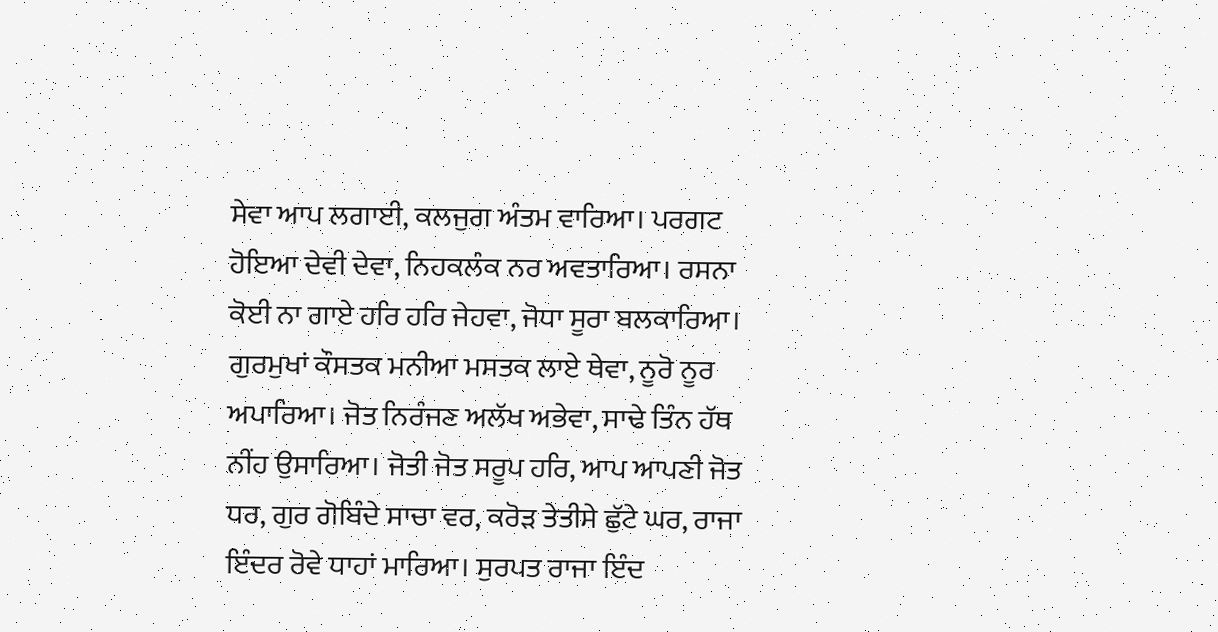ਸੇਵਾ ਆਪ ਲਗਾਈ, ਕਲਜੁਗ ਅੰਤਮ ਵਾਰਿਆ। ਪਰਗਟ ਹੋਇਆ ਦੇਵੀ ਦੇਵਾ, ਨਿਹਕਲੰਕ ਨਰ ਅਵਤਾਰਿਆ। ਰਸਨਾ ਕੋਈ ਨਾ ਗਾਏ ਹਰਿ ਹਰਿ ਜੇਹਵਾ, ਜੋਧਾ ਸੂਰਾ ਬਲਕਾਰਿਆ। ਗੁਰਮੁਖਾਂ ਕੌਸਤਕ ਮਨੀਆ ਮਸਤਕ ਲਾਏ ਥੇਵਾ, ਨੂਰੋ ਨੂਰ ਅਪਾਰਿਆ। ਜੋਤ ਨਿਰੰਜਣ ਅਲੱਖ ਅਭੇਵਾ, ਸਾਢੇ ਤਿੰਨ ਹੱਥ ਨੀਂਹ ਉਸਾਰਿਆ। ਜੋਤੀ ਜੋਤ ਸਰੂਪ ਹਰਿ, ਆਪ ਆਪਣੀ ਜੋਤ ਧਰ, ਗੁਰ ਗੋਬਿੰਦੇ ਸਾਚਾ ਵਰ, ਕਰੋੜ ਤੇਤੀਸੇ ਛੁੱਟੇ ਘਰ, ਰਾਜਾ ਇੰਦਰ ਰੋਵੇ ਧਾਹਾਂ ਮਾਰਿਆ। ਸੁਰਪਤ ਰਾਜਾ ਇੰਦ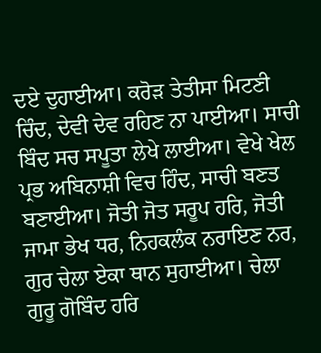ਦਏ ਦੁਹਾਈਆ। ਕਰੋੜ ਤੇਤੀਸਾ ਮਿਟਣੀ ਚਿੰਦ, ਦੇਵੀ ਦੇਵ ਰਹਿਣ ਨਾ ਪਾਈਆ। ਸਾਚੀ ਬਿੰਦ ਸਚ ਸਪੂਤਾ ਲੇਖੇ ਲਾਈਆ। ਵੇਖੇ ਖੇਲ ਪ੍ਰਭ ਅਬਿਨਾਸ਼ੀ ਵਿਚ ਹਿੰਦ, ਸਾਚੀ ਬਣਤ ਬਣਾਈਆ। ਜੋਤੀ ਜੋਤ ਸਰੂਪ ਹਰਿ, ਜੋਤੀ ਜਾਮਾ ਭੇਖ ਧਰ, ਨਿਹਕਲੰਕ ਨਰਾਇਣ ਨਰ, ਗੁਰ ਚੇਲਾ ਏਕਾ ਥਾਨ ਸੁਹਾਈਆ। ਚੇਲਾ ਗੁਰੂ ਗੋਬਿੰਦ ਹਰਿ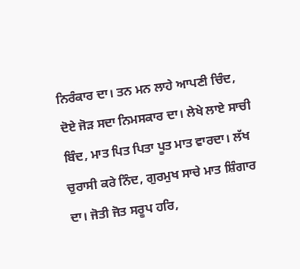ਨਿਰੰਕਾਰ ਦਾ। ਤਨ ਮਨ ਲਾਹੇ ਆਪਣੀ ਚਿੰਦ, ਦੋਏ ਜੋੜ ਸਦਾ ਨਿਮਸਕਾਰ ਦਾ। ਲੇਖੇ ਲਾਏ ਸਾਚੀ ਬਿੰਦ, ਮਾਤ ਪਿਤ ਪਿਤਾ ਪੂਤ ਮਾਤ ਵਾਰਦਾ। ਲੱਖ ਚੁਰਾਸੀ ਕਰੇ ਨਿੰਦ, ਗੁਰਮੁਖ ਸਾਚੇ ਮਾਤ ਸ਼ਿੰਗਾਰ ਦਾ। ਜੋਤੀ ਜੋਤ ਸਰੂਪ ਹਰਿ,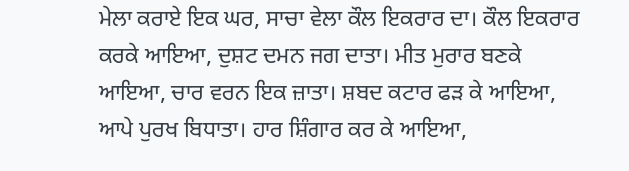ਮੇਲਾ ਕਰਾਏ ਇਕ ਘਰ, ਸਾਚਾ ਵੇਲਾ ਕੌਲ ਇਕਰਾਰ ਦਾ। ਕੌਲ ਇਕਰਾਰ ਕਰਕੇ ਆਇਆ, ਦੁਸ਼ਟ ਦਮਨ ਜਗ ਦਾਤਾ। ਮੀਤ ਮੁਰਾਰ ਬਣਕੇ ਆਇਆ, ਚਾਰ ਵਰਨ ਇਕ ਜ਼ਾਤਾ। ਸ਼ਬਦ ਕਟਾਰ ਫੜ ਕੇ ਆਇਆ, ਆਪੇ ਪੁਰਖ ਬਿਧਾਤਾ। ਹਾਰ ਸ਼ਿੰਗਾਰ ਕਰ ਕੇ ਆਇਆ,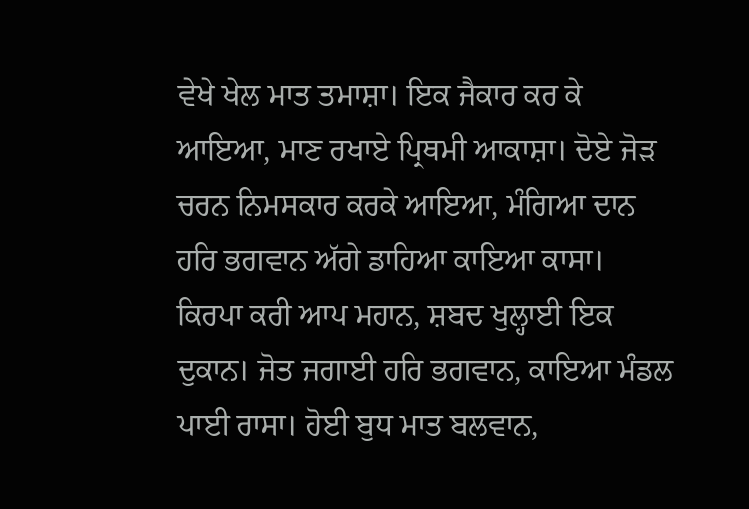ਵੇਖੇ ਖੇਲ ਮਾਤ ਤਮਾਸ਼ਾ। ਇਕ ਜੈਕਾਰ ਕਰ ਕੇ ਆਇਆ, ਮਾਣ ਰਖਾਏ ਪ੍ਰਿਥਮੀ ਆਕਾਸ਼ਾ। ਦੋਏ ਜੋੜ ਚਰਨ ਨਿਮਸਕਾਰ ਕਰਕੇ ਆਇਆ, ਮੰਗਿਆ ਦਾਨ ਹਰਿ ਭਗਵਾਨ ਅੱਗੇ ਡਾਹਿਆ ਕਾਇਆ ਕਾਸਾ। ਕਿਰਪਾ ਕਰੀ ਆਪ ਮਹਾਨ, ਸ਼ਬਦ ਖੁਲ੍ਹਾਈ ਇਕ ਦੁਕਾਨ। ਜੋਤ ਜਗਾਈ ਹਰਿ ਭਗਵਾਨ, ਕਾਇਆ ਮੰਡਲ ਪਾਈ ਰਾਸਾ। ਹੋਈ ਬੁਧ ਮਾਤ ਬਲਵਾਨ,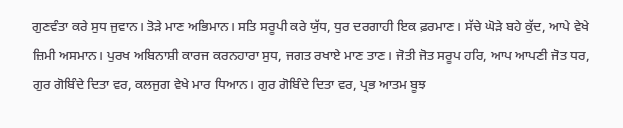ਗੁਣਵੰਤਾ ਕਰੇ ਸੁਧ ਜੁਵਾਨ। ਤੋੜੇ ਮਾਣ ਅਭਿਮਾਨ। ਸਤਿ ਸਰੂਪੀ ਕਰੇ ਯੁੱਧ, ਧੁਰ ਦਰਗਾਹੀ ਇਕ ਫ਼ਰਮਾਣ। ਸੱਚੇ ਘੋੜੇ ਬਹੇ ਕੁੱਦ, ਆਪੇ ਵੇਖੇ ਜ਼ਿਮੀ ਅਸਮਾਨ। ਪੁਰਖ ਅਬਿਨਾਸ਼ੀ ਕਾਰਜ ਕਰਨਹਾਰਾ ਸੁਧ, ਜਗਤ ਰਖਾਏ ਮਾਣ ਤਾਣ। ਜੋਤੀ ਜੋਤ ਸਰੂਪ ਹਰਿ, ਆਪ ਆਪਣੀ ਜੋਤ ਧਰ, ਗੁਰ ਗੋਬਿੰਦੇ ਦਿਤਾ ਵਰ, ਕਲਜੁਗ ਵੇਖੇ ਮਾਰ ਧਿਆਨ। ਗੁਰ ਗੋਬਿੰਦੇ ਦਿਤਾ ਵਰ, ਪ੍ਰਭ ਆਤਮ ਬੂਝ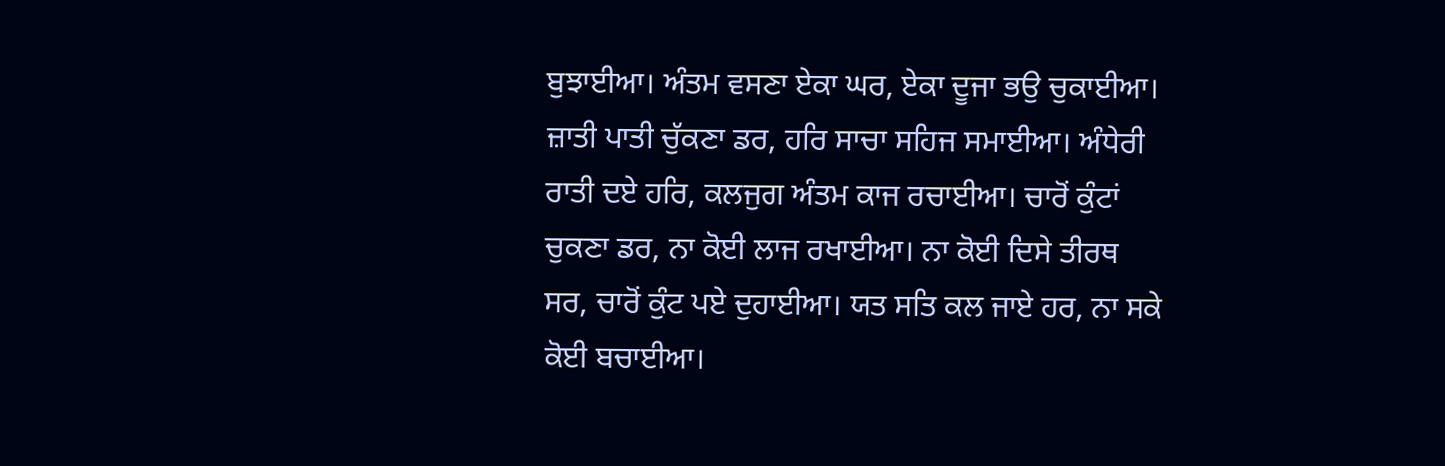ਬੁਝਾਈਆ। ਅੰਤਮ ਵਸਣਾ ਏਕਾ ਘਰ, ਏਕਾ ਦੂਜਾ ਭਉ ਚੁਕਾਈਆ। ਜ਼ਾਤੀ ਪਾਤੀ ਚੁੱਕਣਾ ਡਰ, ਹਰਿ ਸਾਚਾ ਸਹਿਜ ਸਮਾਈਆ। ਅੰਧੇਰੀ ਰਾਤੀ ਦਏ ਹਰਿ, ਕਲਜੁਗ ਅੰਤਮ ਕਾਜ ਰਚਾਈਆ। ਚਾਰੋਂ ਕੁੰਟਾਂ ਚੁਕਣਾ ਡਰ, ਨਾ ਕੋਈ ਲਾਜ ਰਖਾਈਆ। ਨਾ ਕੋਈ ਦਿਸੇ ਤੀਰਥ ਸਰ, ਚਾਰੋਂ ਕੁੰਟ ਪਏ ਦੁਹਾਈਆ। ਯਤ ਸਤਿ ਕਲ ਜਾਏ ਹਰ, ਨਾ ਸਕੇ ਕੋਈ ਬਚਾਈਆ।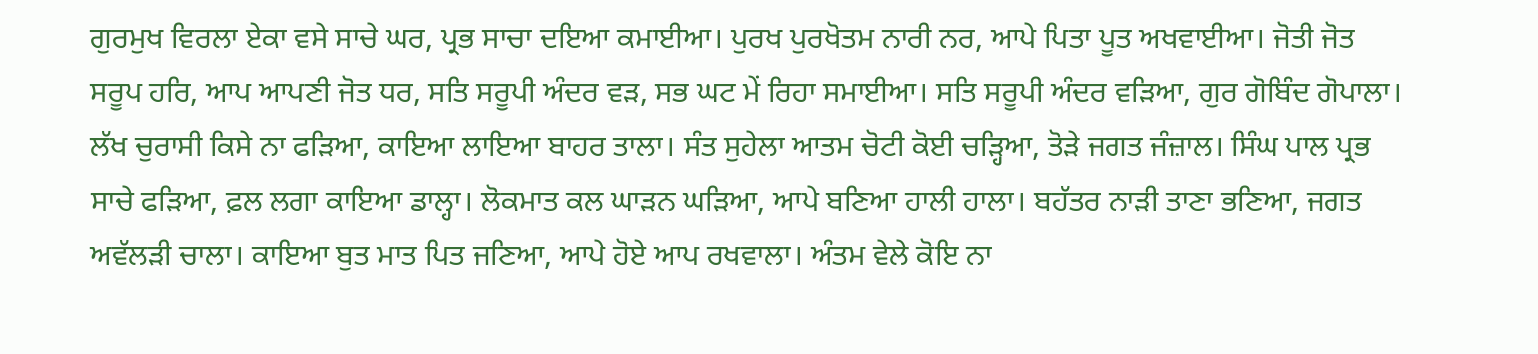ਗੁਰਮੁਖ ਵਿਰਲਾ ਏਕਾ ਵਸੇ ਸਾਚੇ ਘਰ, ਪ੍ਰਭ ਸਾਚਾ ਦਇਆ ਕਮਾਈਆ। ਪੁਰਖ ਪੁਰਖੋਤਮ ਨਾਰੀ ਨਰ, ਆਪੇ ਪਿਤਾ ਪੂਤ ਅਖਵਾਈਆ। ਜੋਤੀ ਜੋਤ ਸਰੂਪ ਹਰਿ, ਆਪ ਆਪਣੀ ਜੋਤ ਧਰ, ਸਤਿ ਸਰੂਪੀ ਅੰਦਰ ਵੜ, ਸਭ ਘਟ ਮੇਂ ਰਿਹਾ ਸਮਾਈਆ। ਸਤਿ ਸਰੂਪੀ ਅੰਦਰ ਵੜਿਆ, ਗੁਰ ਗੋਬਿੰਦ ਗੋਪਾਲਾ। ਲੱਖ ਚੁਰਾਸੀ ਕਿਸੇ ਨਾ ਫੜਿਆ, ਕਾਇਆ ਲਾਇਆ ਬਾਹਰ ਤਾਲਾ। ਸੰਤ ਸੁਹੇਲਾ ਆਤਮ ਚੋਟੀ ਕੋਈ ਚੜ੍ਹਿਆ, ਤੋੜੇ ਜਗਤ ਜੰਜ਼ਾਲ। ਸਿੰਘ ਪਾਲ ਪ੍ਰਭ ਸਾਚੇ ਫੜਿਆ, ਫ਼ਲ ਲਗਾ ਕਾਇਆ ਡਾਲ੍ਹਾ। ਲੋਕਮਾਤ ਕਲ ਘਾੜਨ ਘੜਿਆ, ਆਪੇ ਬਣਿਆ ਹਾਲੀ ਹਾਲਾ। ਬਹੱਤਰ ਨਾੜੀ ਤਾਣਾ ਭਣਿਆ, ਜਗਤ ਅਵੱਲੜੀ ਚਾਲਾ। ਕਾਇਆ ਬੁਤ ਮਾਤ ਪਿਤ ਜਣਿਆ, ਆਪੇ ਹੋਏ ਆਪ ਰਖਵਾਲਾ। ਅੰਤਮ ਵੇਲੇ ਕੋਇ ਨਾ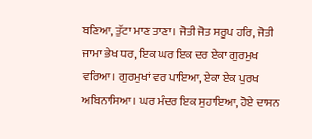ਬਣਿਆ, ਤੁੱਟਾ ਮਾਣ ਤਾਣਾ। ਜੋਤੀ ਜੋਤ ਸਰੂਪ ਹਰਿ, ਜੋਤੀ ਜਾਮਾ ਭੇਖ ਧਰ, ਇਕ ਘਰ ਇਕ ਦਰ ਏਕਾ ਗੁਰਮੁਖ ਵਰਿਆ। ਗੁਰਮੁਖਾਂ ਵਰ ਪਾਇਆ, ਏਕਾ ਏਕ ਪੁਰਖ ਅਬਿਨਾਸਿਆ। ਘਰ ਮੰਦਰ ਇਕ ਸੁਹਾਇਆ, ਹੋਏ ਦਾਸਨ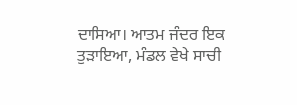ਦਾਸਿਆ। ਆਤਮ ਜੰਦਰ ਇਕ ਤੁੜਾਇਆ, ਮੰਡਲ ਵੇਖੇ ਸਾਚੀ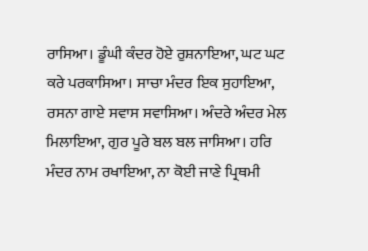ਰਾਸਿਆ। ਡੂੰਘੀ ਕੰਦਰ ਹੋਏ ਰੁਸ਼ਨਾਇਆ, ਘਟ ਘਟ ਕਰੇ ਪਰਕਾਸਿਆ। ਸਾਚਾ ਮੰਦਰ ਇਕ ਸੁਹਾਇਆ, ਰਸਨਾ ਗਾਏ ਸਵਾਸ ਸਵਾਸਿਆ। ਅੰਦਰੇ ਅੰਦਰ ਮੇਲ ਮਿਲਾਇਆ, ਗੁਰ ਪੂਰੇ ਬਲ ਬਲ ਜਾਸਿਆ। ਹਰਿ ਮੰਦਰ ਨਾਮ ਰਖਾਇਆ, ਨਾ ਕੋਈ ਜਾਣੇ ਪ੍ਰਿਥਮੀ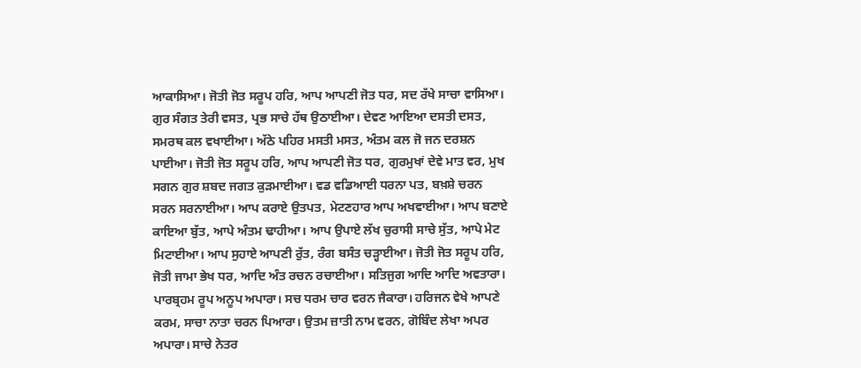ਆਕਾਸਿਆ। ਜੋਤੀ ਜੋਤ ਸਰੂਪ ਹਰਿ, ਆਪ ਆਪਣੀ ਜੋਤ ਧਰ, ਸਦ ਰੱਖੇ ਸਾਚਾ ਵਾਸਿਆ। ਗੁਰ ਸੰਗਤ ਤੇਰੀ ਵਸਤ, ਪ੍ਰਭ ਸਾਚੇ ਹੱਥ ਉਠਾਈਆ। ਦੇਵਣ ਆਇਆ ਦਸਤੀ ਦਸਤ, ਸਮਰਥ ਕਲ ਵਖਾਈਆ। ਅੱਠੇ ਪਹਿਰ ਮਸਤੀ ਮਸਤ, ਅੰਤਮ ਕਲ ਜੋ ਜਨ ਦਰਸ਼ਨ ਪਾਈਆ। ਜੋਤੀ ਜੋਤ ਸਰੂਪ ਹਰਿ, ਆਪ ਆਪਣੀ ਜੋਤ ਧਰ, ਗੁਰਮੁਖਾਂ ਦੇਵੇ ਮਾਤ ਵਰ, ਮੁਖ ਸਗਨ ਗੁਰ ਸ਼ਬਦ ਜਗਤ ਕੁੜਮਾਈਆ। ਵਡ ਵਡਿਆਈ ਧਰਨਾ ਪਤ, ਬਖ਼ਸ਼ੇ ਚਰਨ ਸਰਨ ਸਰਨਾਈਆ। ਆਪ ਕਰਾਏ ਉਤਪਤ, ਮੇਟਣਹਾਰ ਆਪ ਅਖਵਾਈਆ। ਆਪ ਬਣਾਏ ਕਾਇਆ ਬੁੱਤ, ਆਪੇ ਅੰਤਮ ਢਾਹੀਆ। ਆਪ ਉਪਾਏ ਲੱਖ ਚੁਰਾਸੀ ਸਾਚੇ ਸੁੱਤ, ਆਪੇ ਮੇਟ ਮਿਟਾਈਆ। ਆਪ ਸੁਹਾਏ ਆਪਣੀ ਰੁੱਤ, ਰੰਗ ਬਸੰਤ ਚੜ੍ਹਾਈਆ। ਜੋਤੀ ਜੋਤ ਸਰੂਪ ਹਰਿ, ਜੋਤੀ ਜਾਮਾ ਭੇਖ ਧਰ, ਆਦਿ ਅੰਤ ਰਚਨ ਰਚਾਈਆ। ਸਤਿਜੁਗ ਆਦਿ ਆਦਿ ਅਵਤਾਰਾ। ਪਾਰਬ੍ਰਹਮ ਰੂਪ ਅਨੂਪ ਅਪਾਰਾ। ਸਚ ਧਰਮ ਚਾਰ ਵਰਨ ਜੈਕਾਰਾ। ਹਰਿਜਨ ਵੇਖੇ ਆਪਣੇ ਕਰਮ, ਸਾਚਾ ਨਾਤਾ ਚਰਨ ਪਿਆਰਾ। ਉਤਮ ਜ਼ਾਤੀ ਨਾਮ ਵਰਨ, ਗੋਬਿੰਦ ਲੇਖਾ ਅਪਰ ਅਪਾਰਾ। ਸਾਚੇ ਨੇਤਰ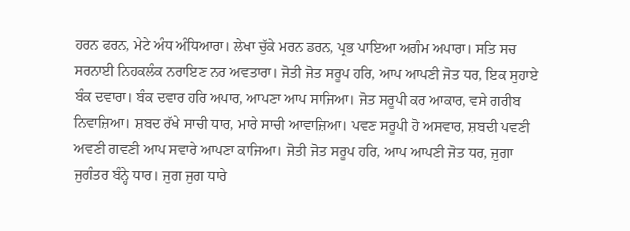ਹਰਨ ਫਰਨ, ਮੇਟੇ ਅੰਧ ਅੰਧਿਆਰਾ। ਲੇਖਾ ਚੁੱਕੇ ਮਰਨ ਡਰਨ, ਪ੍ਰਭ ਪਾਇਆ ਅਗੰਮ ਅਪਾਰਾ। ਸਤਿ ਸਚ ਸਰਨਾਈ ਨਿਹਕਲੰਕ ਨਰਾਇਣ ਨਰ ਅਵਤਾਰਾ। ਜੋਤੀ ਜੋਤ ਸਰੂਪ ਹਰਿ, ਆਪ ਆਪਣੀ ਜੋਤ ਧਰ, ਇਕ ਸੁਹਾਏ ਬੰਕ ਦਵਾਰਾ। ਬੰਕ ਦਵਾਰ ਹਰਿ ਅਪਾਰ, ਆਪਣਾ ਆਪ ਸਾਜਿਆ। ਜੋਤ ਸਰੂਪੀ ਕਰ ਆਕਾਰ, ਵਸੇ ਗਰੀਬ ਨਿਵਾਜ਼ਿਆ। ਸ਼ਬਦ ਰੱਖੇ ਸਾਚੀ ਧਾਰ, ਮਾਰੇ ਸਾਚੀ ਆਵਾਜ਼ਿਆ। ਪਵਣ ਸਰੂਪੀ ਹੋ ਅਸਵਾਰ, ਸ਼ਬਦੀ ਪਵਣੀ ਅਵਣੀ ਗਵਣੀ ਆਪ ਸਵਾਰੇ ਆਪਣਾ ਕਾਜਿਆ। ਜੋਤੀ ਜੋਤ ਸਰੂਪ ਹਰਿ, ਆਪ ਆਪਣੀ ਜੋਤ ਧਰ, ਜੁਗਾ ਜੁਗੰਤਰ ਬੰਨ੍ਹੇ ਧਾਰ। ਜੁਗ ਜੁਗ ਧਾਰੇ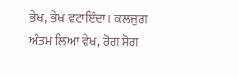ਭੇਖ, ਭੇਖ ਵਟਾਇੰਦਾ। ਕਲਜੁਗ ਅੰਤਮ ਲਿਆ ਵੇਖ, ਰੋਗ ਸੋਗ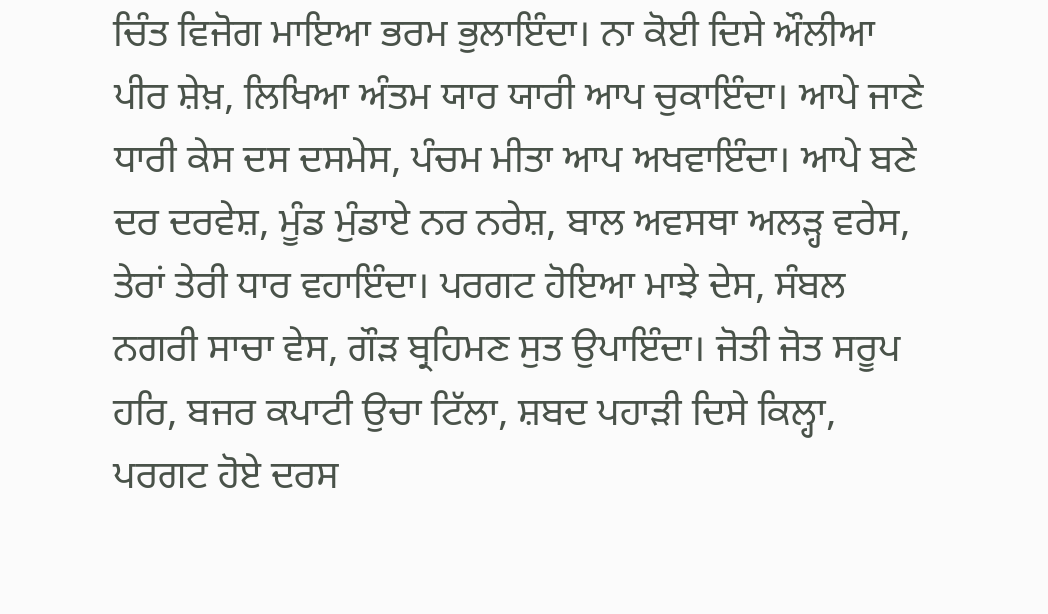ਚਿੰਤ ਵਿਜੋਗ ਮਾਇਆ ਭਰਮ ਭੁਲਾਇੰਦਾ। ਨਾ ਕੋਈ ਦਿਸੇ ਔਲੀਆ ਪੀਰ ਸ਼ੇਖ਼, ਲਿਖਿਆ ਅੰਤਮ ਯਾਰ ਯਾਰੀ ਆਪ ਚੁਕਾਇੰਦਾ। ਆਪੇ ਜਾਣੇ ਧਾਰੀ ਕੇਸ ਦਸ ਦਸਮੇਸ, ਪੰਚਮ ਮੀਤਾ ਆਪ ਅਖਵਾਇੰਦਾ। ਆਪੇ ਬਣੇ ਦਰ ਦਰਵੇਸ਼, ਮੂੰਡ ਮੁੰਡਾਏ ਨਰ ਨਰੇਸ਼, ਬਾਲ ਅਵਸਥਾ ਅਲੜ੍ਹ ਵਰੇਸ, ਤੇਰਾਂ ਤੇਰੀ ਧਾਰ ਵਹਾਇੰਦਾ। ਪਰਗਟ ਹੋਇਆ ਮਾਝੇ ਦੇਸ, ਸੰਬਲ ਨਗਰੀ ਸਾਚਾ ਵੇਸ, ਗੌੜ ਬ੍ਰਹਿਮਣ ਸੁਤ ਉਪਾਇੰਦਾ। ਜੋਤੀ ਜੋਤ ਸਰੂਪ ਹਰਿ, ਬਜਰ ਕਪਾਟੀ ਉਚਾ ਟਿੱਲਾ, ਸ਼ਬਦ ਪਹਾੜੀ ਦਿਸੇ ਕਿਲ੍ਹਾ, ਪਰਗਟ ਹੋਏ ਦਰਸ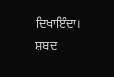ਦਿਖਾਇੰਦਾ। ਸ਼ਬਦ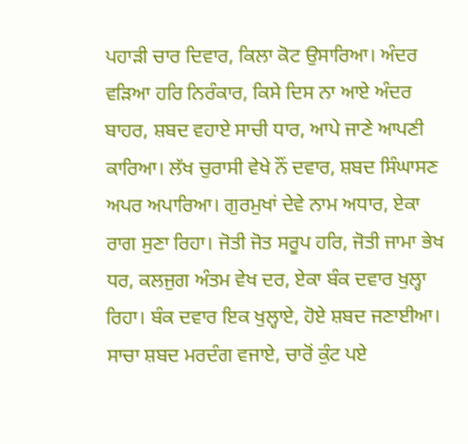ਪਹਾੜੀ ਚਾਰ ਦਿਵਾਰ, ਕਿਲਾ ਕੋਟ ਉਸਾਰਿਆ। ਅੰਦਰ ਵੜਿਆ ਹਰਿ ਨਿਰੰਕਾਰ, ਕਿਸੇ ਦਿਸ ਨਾ ਆਏ ਅੰਦਰ ਬਾਹਰ, ਸ਼ਬਦ ਵਹਾਏ ਸਾਚੀ ਧਾਰ, ਆਪੇ ਜਾਣੇ ਆਪਣੀ ਕਾਰਿਆ। ਲੱਖ ਚੁਰਾਸੀ ਵੇਖੇ ਨੌਂ ਦਵਾਰ, ਸ਼ਬਦ ਸਿੰਘਾਸਣ ਅਪਰ ਅਪਾਰਿਆ। ਗੁਰਮੁਖਾਂ ਦੇਵੇ ਨਾਮ ਅਧਾਰ, ਏਕਾ ਰਾਗ ਸੁਣਾ ਰਿਹਾ। ਜੋਤੀ ਜੋਤ ਸਰੂਪ ਹਰਿ, ਜੋਤੀ ਜਾਮਾ ਭੇਖ ਧਰ, ਕਲਜੁਗ ਅੰਤਮ ਵੇਖ ਦਰ, ਏਕਾ ਬੰਕ ਦਵਾਰ ਖੁਲ੍ਹਾ ਰਿਹਾ। ਬੰਕ ਦਵਾਰ ਇਕ ਖੁਲ੍ਹਾਏ, ਹੋਏ ਸ਼ਬਦ ਜਣਾਈਆ। ਸਾਚਾ ਸ਼ਬਦ ਮਰਦੰਗ ਵਜਾਏ, ਚਾਰੋਂ ਕੁੰਟ ਪਏ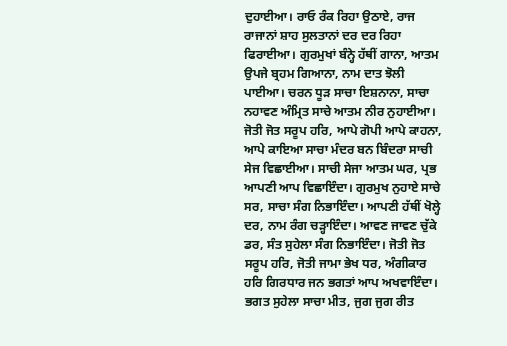ਦੁਹਾਈਆ। ਰਾਓ ਰੰਕ ਰਿਹਾ ਉਠਾਏ, ਰਾਜ ਰਾਜਾਨਾਂ ਸ਼ਾਹ ਸੁਲਤਾਨਾਂ ਦਰ ਦਰ ਰਿਹਾ ਫਿਰਾਈਆ। ਗੁਰਮੁਖਾਂ ਬੰਨ੍ਹੇ ਹੱਥੀਂ ਗਾਨਾ, ਆਤਮ ਉਪਜੇ ਬ੍ਰਹਮ ਗਿਆਨਾ, ਨਾਮ ਦਾਤ ਝੋਲੀ ਪਾਈਆ। ਚਰਨ ਧੂੜ ਸਾਚਾ ਇਸ਼ਨਾਨਾ, ਸਾਚਾ ਨਹਾਵਣ ਅੰਮ੍ਰਿਤ ਸਾਚੇ ਆਤਮ ਨੀਰ ਨੁਹਾਈਆ। ਜੋਤੀ ਜੋਤ ਸਰੂਪ ਹਰਿ, ਆਪੇ ਗੋਪੀ ਆਪੇ ਕਾਹਨਾ, ਆਪੇ ਕਾਇਆ ਸਾਚਾ ਮੰਦਰ ਬਨ ਬਿੰਦਰਾ ਸਾਚੀ ਸੇਜ ਵਿਛਾਈਆ। ਸਾਚੀ ਸੇਜਾ ਆਤਮ ਘਰ, ਪ੍ਰਭ ਆਪਣੀ ਆਪ ਵਿਛਾਇੰਦਾ। ਗੁਰਮੁਖ ਨੁਹਾਏ ਸਾਚੇ ਸਰ, ਸਾਚਾ ਸੰਗ ਨਿਭਾਇੰਦਾ। ਆਪਣੀ ਹੱਥੀਂ ਖੋਲ੍ਹੇ ਦਰ, ਨਾਮ ਰੰਗ ਚੜ੍ਹਾਇੰਦਾ। ਆਵਣ ਜਾਵਣ ਚੁੱਕੇ ਡਰ, ਸੰਤ ਸੁਹੇਲਾ ਸੰਗ ਨਿਭਾਇੰਦਾ। ਜੋਤੀ ਜੋਤ ਸਰੂਪ ਹਰਿ, ਜੋਤੀ ਜਾਮਾ ਭੇਖ ਧਰ, ਅੰਗੀਕਾਰ ਹਰਿ ਗਿਰਧਾਰ ਜਨ ਭਗਤਾਂ ਆਪ ਅਖਵਾਇੰਦਾ। ਭਗਤ ਸੁਹੇਲਾ ਸਾਚਾ ਮੀਤ, ਜੁਗ ਜੁਗ ਰੀਤ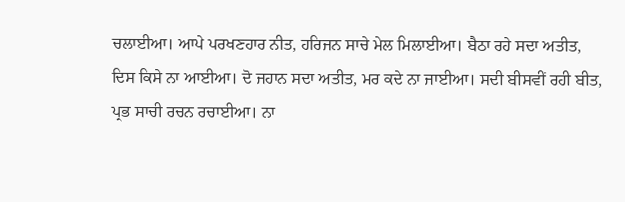ਚਲਾਈਆ। ਆਪੇ ਪਰਖਣਹਾਰ ਨੀਤ, ਹਰਿਜਨ ਸਾਚੇ ਮੇਲ ਮਿਲਾਈਆ। ਬੈਠਾ ਰਹੇ ਸਦਾ ਅਤੀਤ, ਦਿਸ ਕਿਸੇ ਨਾ ਆਈਆ। ਦੋ ਜਹਾਨ ਸਦਾ ਅਤੀਤ, ਮਰ ਕਦੇ ਨਾ ਜਾਈਆ। ਸਦੀ ਬੀਸਵੀਂ ਰਹੀ ਬੀਤ, ਪ੍ਰਭ ਸਾਚੀ ਰਚਨ ਰਚਾਈਆ। ਨਾ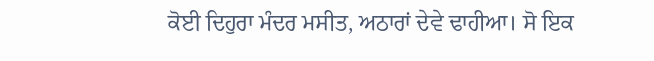ਕੋਈ ਦਿਹੁਰਾ ਮੰਦਰ ਮਸੀਤ, ਅਠਾਰਾਂ ਦੇਵੇ ਢਾਹੀਆ। ਸੋ ਇਕ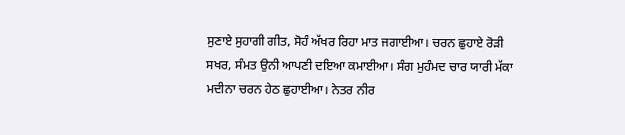ਸੁਣਾਏ ਸੁਹਾਗੀ ਗੀਤ, ਸੋਹੰ ਅੱਖਰ ਰਿਹਾ ਮਾਤ ਜਗਾਈਆ। ਚਰਨ ਛੁਹਾਏ ਰੋੜੀ ਸਖਰ, ਸੰਮਤ ਉਨੀ ਆਪਣੀ ਦਇਆ ਕਮਾਈਆ। ਸੰਗ ਮੁਹੰਮਦ ਚਾਰ ਯਾਰੀ ਮੱਕਾ ਮਦੀਨਾ ਚਰਨ ਹੇਠ ਛੁਹਾਈਆ। ਨੇਤਰ ਨੀਰ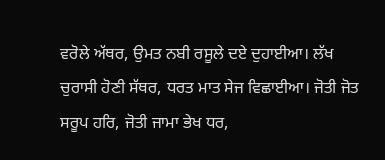ਵਰੋਲੇ ਅੱਥਰ, ਉਮਤ ਨਬੀ ਰਸੂਲੇ ਦਏ ਦੁਹਾਈਆ। ਲੱਖ ਚੁਰਾਸੀ ਹੋਣੀ ਸੱਥਰ, ਧਰਤ ਮਾਤ ਸੇਜ ਵਿਛਾਈਆ। ਜੋਤੀ ਜੋਤ ਸਰੂਪ ਹਰਿ, ਜੋਤੀ ਜਾਮਾ ਭੇਖ ਧਰ,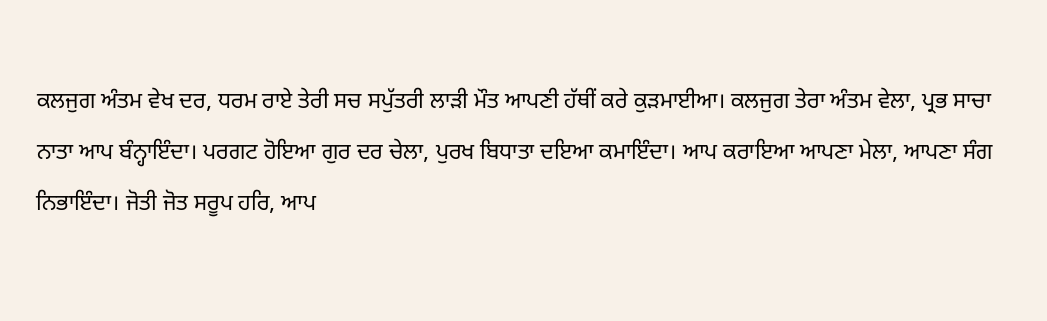ਕਲਜੁਗ ਅੰਤਮ ਵੇਖ ਦਰ, ਧਰਮ ਰਾਏ ਤੇਰੀ ਸਚ ਸਪੁੱਤਰੀ ਲਾੜੀ ਮੌਤ ਆਪਣੀ ਹੱਥੀਂ ਕਰੇ ਕੁੜਮਾਈਆ। ਕਲਜੁਗ ਤੇਰਾ ਅੰਤਮ ਵੇਲਾ, ਪ੍ਰਭ ਸਾਚਾ ਨਾਤਾ ਆਪ ਬੰਨ੍ਹਾਇੰਦਾ। ਪਰਗਟ ਹੋਇਆ ਗੁਰ ਦਰ ਚੇਲਾ, ਪੁਰਖ ਬਿਧਾਤਾ ਦਇਆ ਕਮਾਇੰਦਾ। ਆਪ ਕਰਾਇਆ ਆਪਣਾ ਮੇਲਾ, ਆਪਣਾ ਸੰਗ ਨਿਭਾਇੰਦਾ। ਜੋਤੀ ਜੋਤ ਸਰੂਪ ਹਰਿ, ਆਪ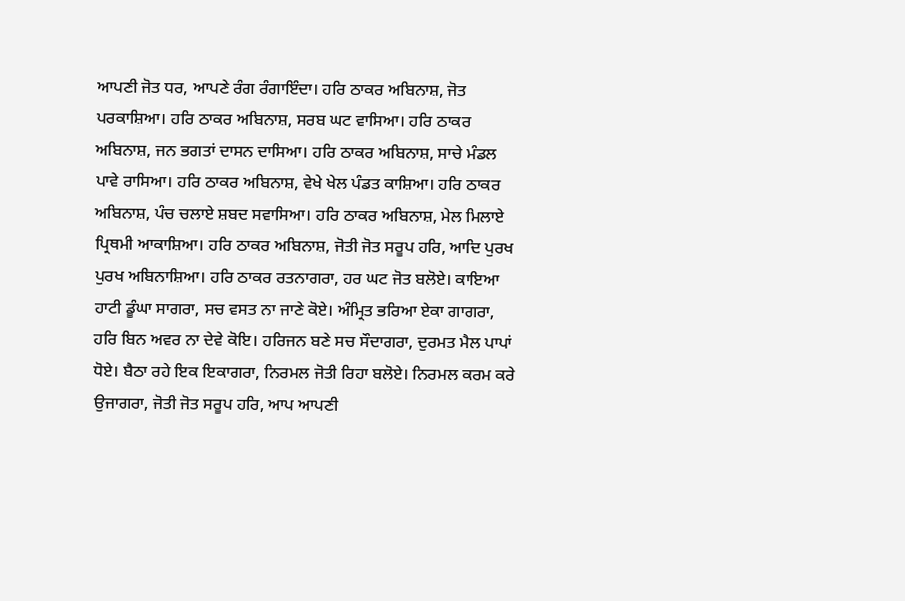ਆਪਣੀ ਜੋਤ ਧਰ, ਆਪਣੇ ਰੰਗ ਰੰਗਾਇੰਦਾ। ਹਰਿ ਠਾਕਰ ਅਬਿਨਾਸ਼, ਜੋਤ ਪਰਕਾਸ਼ਿਆ। ਹਰਿ ਠਾਕਰ ਅਬਿਨਾਸ਼, ਸਰਬ ਘਟ ਵਾਸਿਆ। ਹਰਿ ਠਾਕਰ ਅਬਿਨਾਸ਼, ਜਨ ਭਗਤਾਂ ਦਾਸਨ ਦਾਸਿਆ। ਹਰਿ ਠਾਕਰ ਅਬਿਨਾਸ਼, ਸਾਚੇ ਮੰਡਲ ਪਾਵੇ ਰਾਸਿਆ। ਹਰਿ ਠਾਕਰ ਅਬਿਨਾਸ਼, ਵੇਖੇ ਖੇਲ ਪੰਡਤ ਕਾਸ਼ਿਆ। ਹਰਿ ਠਾਕਰ ਅਬਿਨਾਸ਼, ਪੰਚ ਚਲਾਏ ਸ਼ਬਦ ਸਵਾਸਿਆ। ਹਰਿ ਠਾਕਰ ਅਬਿਨਾਸ਼, ਮੇਲ ਮਿਲਾਏ ਪ੍ਰਿਥਮੀ ਆਕਾਸ਼ਿਆ। ਹਰਿ ਠਾਕਰ ਅਬਿਨਾਸ਼, ਜੋਤੀ ਜੋਤ ਸਰੂਪ ਹਰਿ, ਆਦਿ ਪੁਰਖ ਪੁਰਖ ਅਬਿਨਾਸ਼ਿਆ। ਹਰਿ ਠਾਕਰ ਰਤਨਾਗਰਾ, ਹਰ ਘਟ ਜੋਤ ਬਲੋਏ। ਕਾਇਆ ਹਾਟੀ ਡੂੰਘਾ ਸਾਗਰਾ, ਸਚ ਵਸਤ ਨਾ ਜਾਣੇ ਕੋਏ। ਅੰਮ੍ਰਿਤ ਭਰਿਆ ਏਕਾ ਗਾਗਰਾ, ਹਰਿ ਬਿਨ ਅਵਰ ਨਾ ਦੇਵੇ ਕੋਇ। ਹਰਿਜਨ ਬਣੇ ਸਚ ਸੌਦਾਗਰਾ, ਦੁਰਮਤ ਮੈਲ ਪਾਪਾਂ ਧੋਏ। ਬੈਠਾ ਰਹੇ ਇਕ ਇਕਾਗਰਾ, ਨਿਰਮਲ ਜੋਤੀ ਰਿਹਾ ਬਲੋਏ। ਨਿਰਮਲ ਕਰਮ ਕਰੇ ਉਜਾਗਰਾ, ਜੋਤੀ ਜੋਤ ਸਰੂਪ ਹਰਿ, ਆਪ ਆਪਣੀ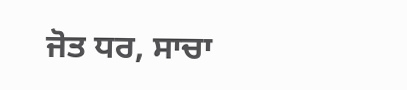ਜੋਤ ਧਰ, ਸਾਚਾ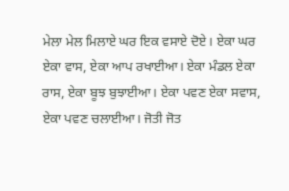ਮੇਲਾ ਮੇਲ ਮਿਲਾਏ ਘਰ ਇਕ ਵਸਾਏ ਦੋਏ। ਏਕਾ ਘਰ ਏਕਾ ਵਾਸ, ਏਕਾ ਆਪ ਰਖਾਈਆ। ਏਕਾ ਮੰਡਲ ਏਕਾ ਰਾਸ, ਏਕਾ ਬੂਝ ਬੁਝਾਈਆ। ਏਕਾ ਪਵਣ ਏਕਾ ਸਵਾਸ, ਏਕਾ ਪਵਣ ਚਲਾਈਆ। ਜੋਤੀ ਜੋਤ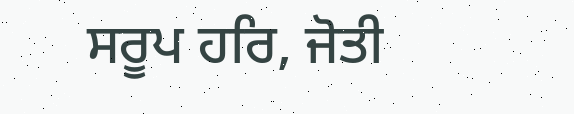ਸਰੂਪ ਹਰਿ, ਜੋਤੀ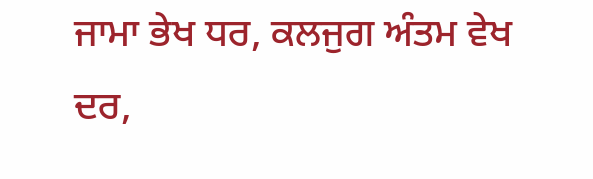ਜਾਮਾ ਭੇਖ ਧਰ, ਕਲਜੁਗ ਅੰਤਮ ਵੇਖ ਦਰ,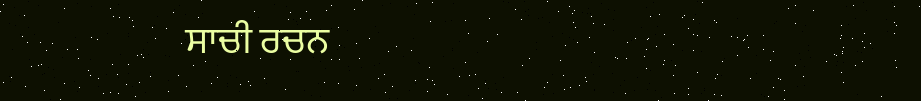ਸਾਚੀ ਰਚਨ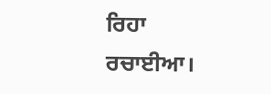ਰਿਹਾ ਰਚਾਈਆ।